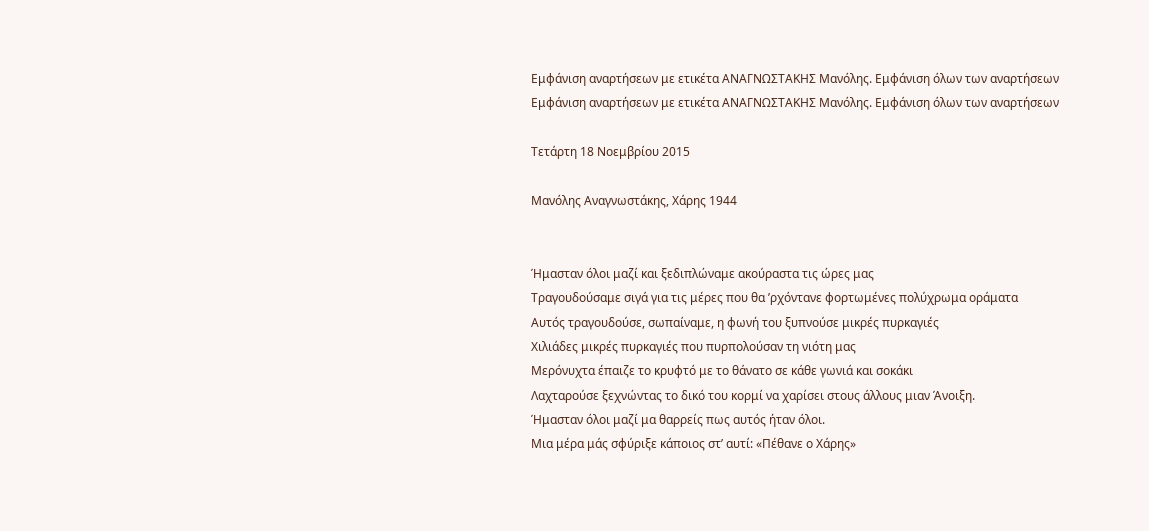Εμφάνιση αναρτήσεων με ετικέτα ΑΝΑΓΝΩΣΤΑΚΗΣ Μανόλης. Εμφάνιση όλων των αναρτήσεων
Εμφάνιση αναρτήσεων με ετικέτα ΑΝΑΓΝΩΣΤΑΚΗΣ Μανόλης. Εμφάνιση όλων των αναρτήσεων

Τετάρτη 18 Νοεμβρίου 2015

Μανόλης Αναγνωστάκης, Χάρης 1944


Ήμασταν όλοι μαζί και ξεδιπλώναμε ακούραστα τις ώρες μας
Τραγουδούσαμε σιγά για τις μέρες που θα ’ρχόντανε φορτωμένες πολύχρωμα οράματα
Αυτός τραγουδούσε, σωπαίναμε, η φωνή του ξυπνούσε μικρές πυρκαγιές
Χιλιάδες μικρές πυρκαγιές που πυρπολούσαν τη νιότη μας
Μερόνυχτα έπαιζε το κρυφτό με το θάνατο σε κάθε γωνιά και σοκάκι
Λαχταρούσε ξεχνώντας το δικό του κορμί να χαρίσει στους άλλους μιαν Άνοιξη.
Ήμασταν όλοι μαζί μα θαρρείς πως αυτός ήταν όλοι.
Μια μέρα μάς σφύριξε κάποιος στ’ αυτί: «Πέθανε ο Χάρης»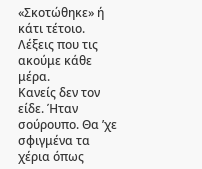«Σκοτώθηκε» ή κάτι τέτοιο. Λέξεις που τις ακούμε κάθε μέρα.
Κανείς δεν τον είδε. Ήταν σούρουπο. Θα ’χε σφιγμένα τα χέρια όπως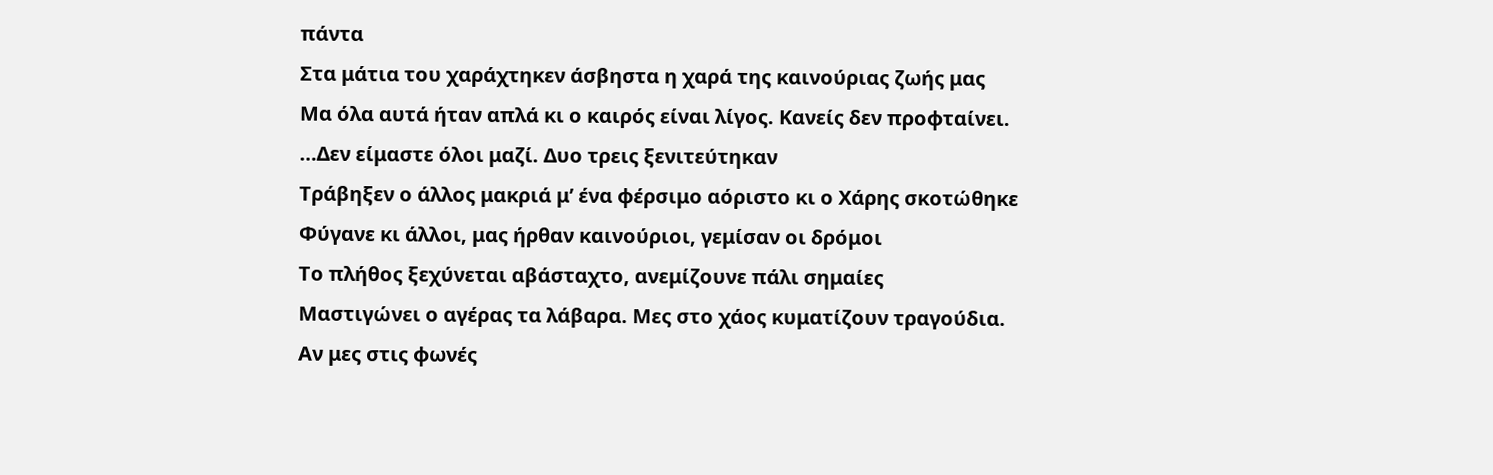πάντα
Στα μάτια του χαράχτηκεν άσβηστα η χαρά της καινούριας ζωής μας
Μα όλα αυτά ήταν απλά κι ο καιρός είναι λίγος. Κανείς δεν προφταίνει.
…Δεν είμαστε όλοι μαζί. Δυο τρεις ξενιτεύτηκαν
Τράβηξεν ο άλλος μακριά μ’ ένα φέρσιμο αόριστο κι ο Χάρης σκοτώθηκε
Φύγανε κι άλλοι, μας ήρθαν καινούριοι, γεμίσαν οι δρόμοι
Το πλήθος ξεχύνεται αβάσταχτο, ανεμίζουνε πάλι σημαίες
Μαστιγώνει ο αγέρας τα λάβαρα. Μες στο χάος κυματίζουν τραγούδια.
Αν μες στις φωνές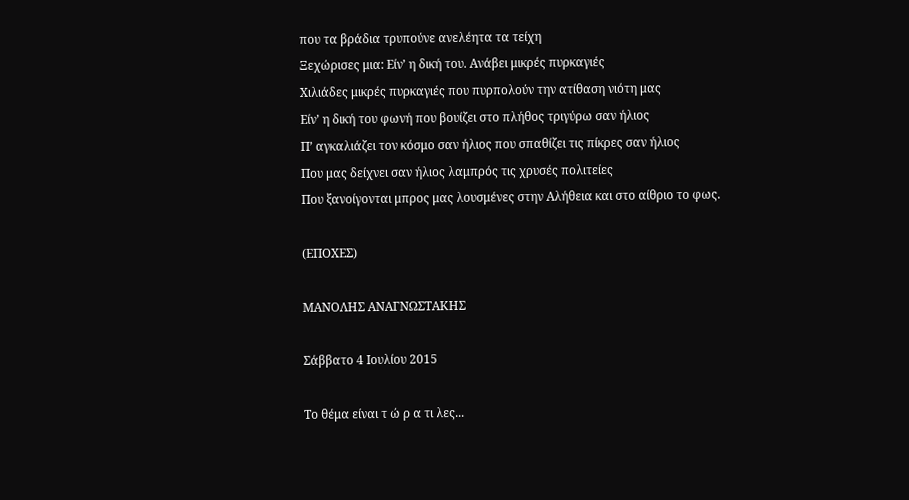που τα βράδια τρυπούνε ανελέητα τα τείχη
Ξεχώρισες μια: Είν’ η δική του. Ανάβει μικρές πυρκαγιές
Χιλιάδες μικρές πυρκαγιές που πυρπολούν την ατίθαση νιότη μας
Είν’ η δική του φωνή που βουίζει στο πλήθος τριγύρω σαν ήλιος
Π’ αγκαλιάζει τον κόσμο σαν ήλιος που σπαθίζει τις πίκρες σαν ήλιος
Που μας δείχνει σαν ήλιος λαμπρός τις χρυσές πολιτείες
Που ξανοίγονται μπρος μας λουσμένες στην Αλήθεια και στο αίθριο το φως.

(ΕΠΟΧΕΣ)

ΜΑΝΟΛΗΣ ΑΝΑΓΝΩΣΤΑΚΗΣ

Σάββατο 4 Ιουλίου 2015

Το θέμα είναι τ ώ ρ α τι λες...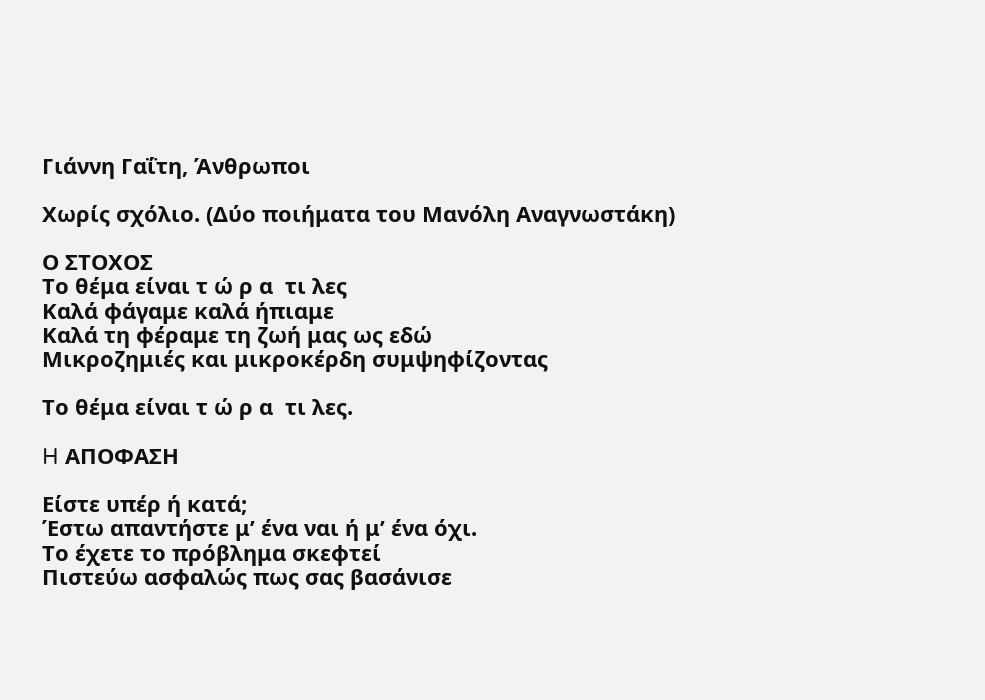Γιάννη Γαΐτη, Άνθρωποι

Χωρίς σχόλιο. (Δύο ποιήματα του Μανόλη Αναγνωστάκη)

Ο ΣΤΟΧΟΣ
Το θέμα είναι τ ώ ρ α  τι λες
Καλά φάγαμε καλά ήπιαμε
Καλά τη φέραμε τη ζωή μας ως εδώ
Μικροζημιές και μικροκέρδη συμψηφίζοντας

Το θέμα είναι τ ώ ρ α  τι λες.

H ΑΠΟΦΑΣΗ

Είστε υπέρ ή κατά;
Έστω απαντήστε μ’ ένα ναι ή μ’ ένα όχι.
Το έχετε το πρόβλημα σκεφτεί
Πιστεύω ασφαλώς πως σας βασάνισε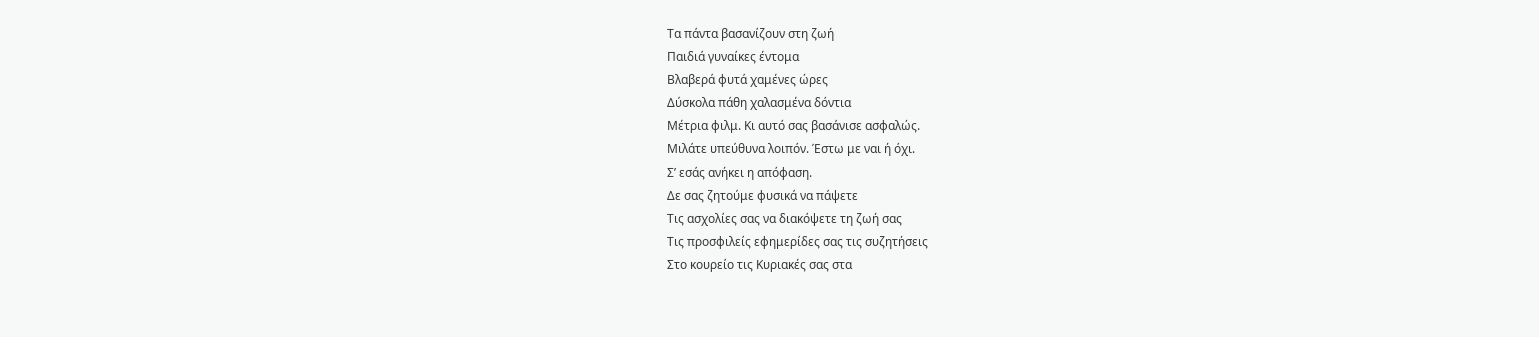Τα πάντα βασανίζουν στη ζωή
Παιδιά γυναίκες έντομα
Βλαβερά φυτά χαμένες ώρες
Δύσκολα πάθη χαλασμένα δόντια
Μέτρια φιλμ. Κι αυτό σας βασάνισε ασφαλώς.
Μιλάτε υπεύθυνα λοιπόν. Έστω με ναι ή όχι.
Σ’ εσάς ανήκει η απόφαση.
Δε σας ζητούμε φυσικά να πάψετε
Τις ασχολίες σας να διακόψετε τη ζωή σας
Τις προσφιλείς εφημερίδες σας τις συζητήσεις
Στο κουρείο τις Κυριακές σας στα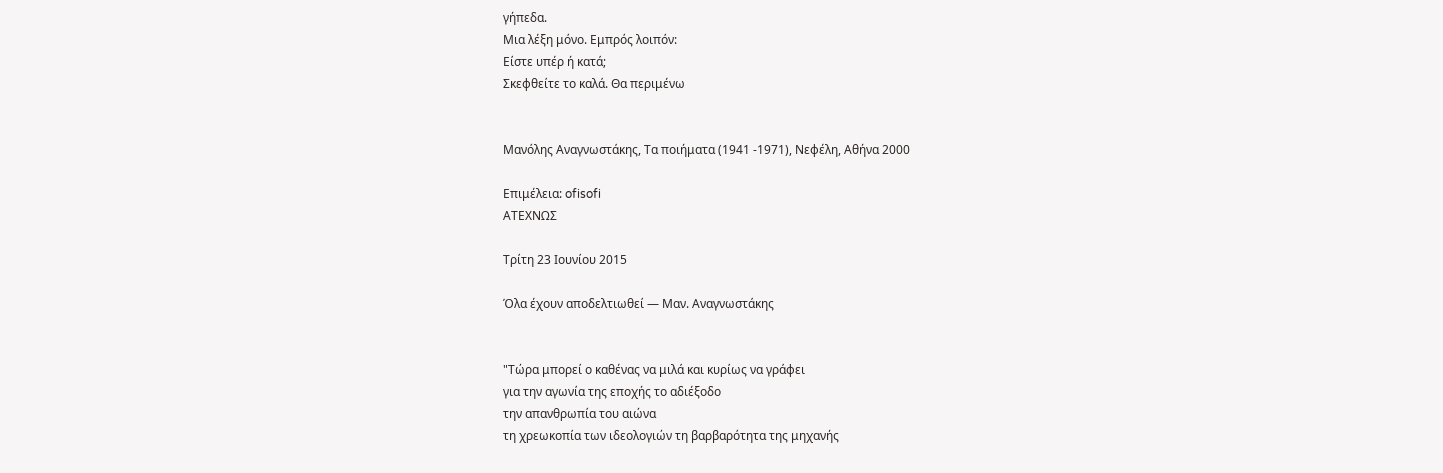γήπεδα.
Μια λέξη μόνο. Εμπρός λοιπόν:
Είστε υπέρ ή κατά;
Σκεφθείτε το καλά. Θα περιμένω


Μανόλης Αναγνωστάκης, Τα ποιήματα (1941 -1971), Νεφέλη, Αθήνα 2000

Επιμέλεια: ofisofi
ΑΤΕΧΝΩΣ

Τρίτη 23 Ιουνίου 2015

Όλα έχουν αποδελτιωθεί ― Μαν. Αναγνωστάκης


"Τώρα μπορεί ο καθένας να μιλά και κυρίως να γράφει
για την αγωνία της εποχής το αδιέξοδο
την απανθρωπία του αιώνα
τη χρεωκοπία των ιδεολογιών τη βαρβαρότητα της μηχανής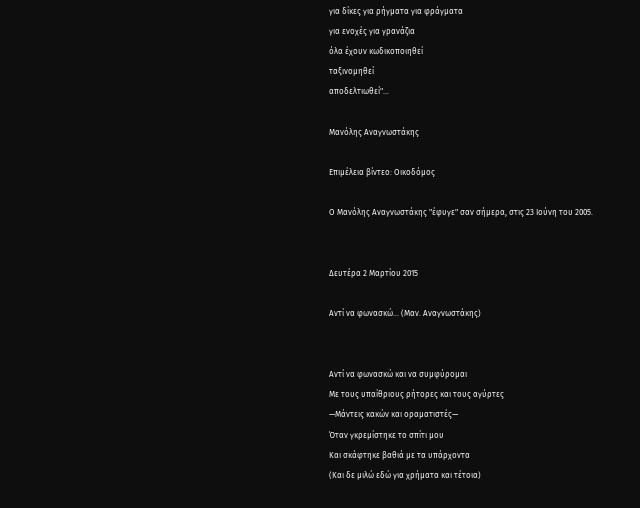για δίκες για ρήγματα για φράγματα
για ενοχές για γρανάζια
όλα έχουν κωδικοποιηθεί
ταξινομηθεί
αποδελτιωθεί"...

Μανόλης Αναγνωστάκης

Επιμέλεια βίντεο: Οικοδόμος

Ο Μανόλης Αναγνωστάκης "έφυγε" σαν σήμερα, στις 23 Ιούνη του 2005.


Δευτέρα 2 Μαρτίου 2015

Αντί να φωνασκώ… (Μαν. Αναγνωστάκης)


Αντί να φωνασκώ και να συμφύρομαι
Με τους υπαίθριους ρήτορες και τους αγύρτες
—Μάντεις κακών και οραματιστές—
Όταν γκρεμίστηκε το σπίτι μου
Και σκάφτηκε βαθιά με τα υπάρχοντα
(Και δε μιλώ εδώ για χρήματα και τέτοια)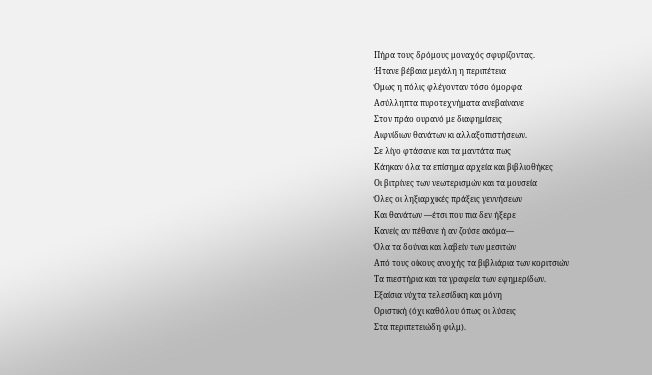Πήρα τους δρόμους μοναχός σφυρίζοντας.
Ήτανε βέβαια μεγάλη η περιπέτεια
Όμως η πόλις φλέγονταν τόσο όμορφα
Ασύλληπτα πυροτεχνήματα ανεβαίνανε
Στον πράο ουρανό με διαφημίσεις
Αιφνίδιων θανάτων κι αλλαξοπιστήσεων.
Σε λίγο φτάσανε και τα μαντάτα πως
Κάηκαν όλα τα επίσημα αρχεία και βιβλιοθήκες
Οι βιτρίνες των νεωτερισμών και τα μουσεία
Όλες οι ληξιαρχικές πράξεις γεννήσεων
Και θανάτων —έτσι που πια δεν ήξερε
Κανείς αν πέθανε ή αν ζούσε ακόμα—
Όλα τα δούναι και λαβείν των μεσιτών
Από τους οίκους ανοχής τα βιβλιάρια των κοριτσιών
Τα πιεστήρια και τα γραφεία των εφημερίδων.
Εξαίσια νύχτα τελεσίδικη και μόνη
Οριστική (όχι καθόλου όπως οι λύσεις
Στα περιπετειώδη φιλμ).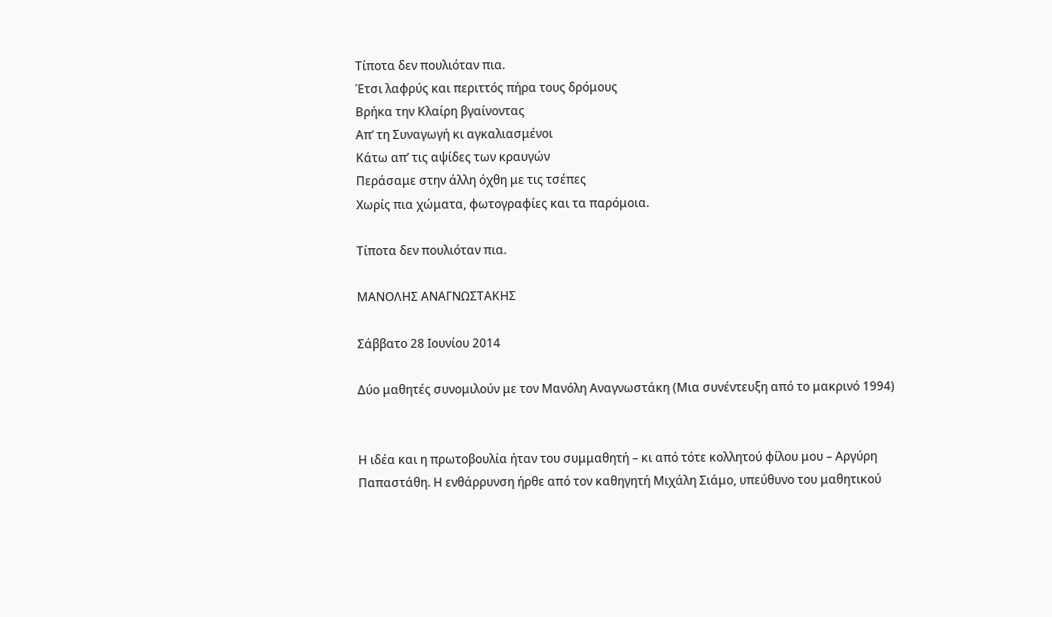Τίποτα δεν πουλιόταν πια.
Έτσι λαφρύς και περιττός πήρα τους δρόμους
Βρήκα την Κλαίρη βγαίνοντας
Απ’ τη Συναγωγή κι αγκαλιασμένοι
Κάτω απ’ τις αψίδες των κραυγών
Περάσαμε στην άλλη όχθη με τις τσέπες
Χωρίς πια χώματα, φωτογραφίες και τα παρόμοια.

Τίποτα δεν πουλιόταν πια.

ΜΑΝΟΛΗΣ ΑΝΑΓΝΩΣΤΑΚΗΣ

Σάββατο 28 Ιουνίου 2014

Δύο μαθητές συνομιλούν με τον Μανόλη Αναγνωστάκη (Μια συνέντευξη από το μακρινό 1994)


Η ιδέα και η πρωτοβουλία ήταν του συμμαθητή – κι από τότε κολλητού φίλου μου – Αργύρη Παπαστάθη. Η ενθάρρυνση ήρθε από τον καθηγητή Μιχάλη Σιάμο, υπεύθυνο του μαθητικού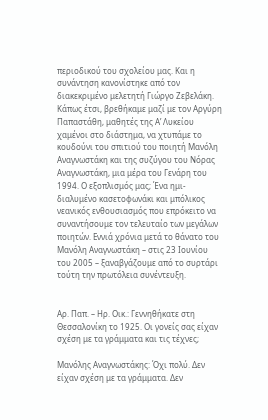περιοδικού του σχολείου μας. Και η συνάντηση κανονίστηκε από τον διακεκριμένο μελετητή Γιώργο Ζεβελάκη. Κάπως έτσι, βρεθήκαμε μαζί με τον Αργύρη Παπαστάθη, μαθητές της Α’ Λυκείου χαμένοι στο διάστημα, να χτυπάμε το κουδούνι του σπιτιού του ποιητή Μανόλη Αναγνωστάκη και της συζύγου του Νόρας Αναγνωστάκη, μια μέρα του Γενάρη του 1994. Ο εξοπλισμός μας; Ένα ημι-διαλυμένο κασετοφωνάκι και μπόλικος νεανικός ενθουσιασμός που επρόκειτο να συναντήσουμε τον τελευταίο των μεγάλων ποιητών. Εννιά χρόνια μετά το θάνατο του Μανόλη Αναγνωστάκη – στις 23 Ιουνίου του 2005 – ξαναβγάζουμε από το συρτάρι τούτη την πρωτόλεια συνέντευξη.


Αρ. Παπ. – Ηρ. Οικ.: Γεννηθήκατε στη Θεσσαλονίκη το 1925. Οι γονείς σας είχαν σχέση με τα γράμματα και τις τέχνες;

Μανόλης Αναγνωστάκης: Όχι πολύ. Δεν είχαν σχέση με τα γράμματα. Δεν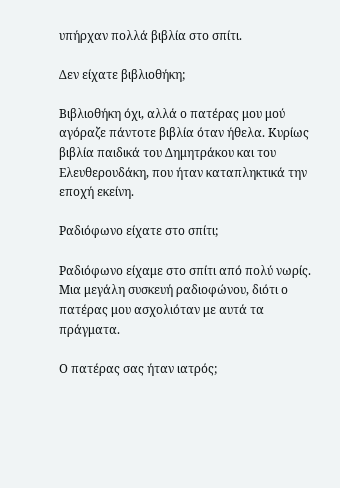υπήρχαν πολλά βιβλία στο σπίτι.

Δεν είχατε βιβλιοθήκη;

Βιβλιοθήκη όχι, αλλά ο πατέρας μου μού αγόραζε πάντοτε βιβλία όταν ήθελα. Κυρίως βιβλία παιδικά του Δημητράκου και του Ελευθερουδάκη, που ήταν καταπληκτικά την εποχή εκείνη.

Ραδιόφωνο είχατε στο σπίτι;

Ραδιόφωνο είχαμε στο σπίτι από πολύ νωρίς. Μια μεγάλη συσκευή ραδιοφώνου, διότι ο πατέρας μου ασχολιόταν με αυτά τα πράγματα.

Ο πατέρας σας ήταν ιατρός;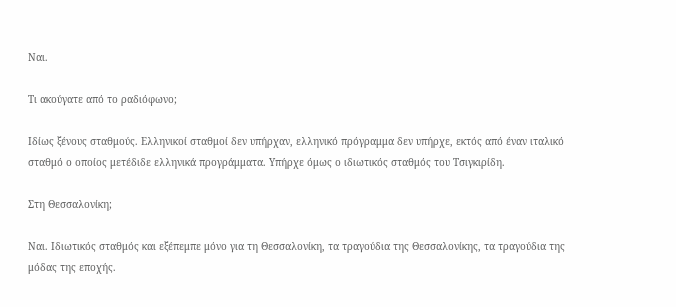Ναι.

Τι ακούγατε από το ραδιόφωνο;

Ιδίως ξένους σταθμούς. Ελληνικοί σταθμοί δεν υπήρχαν, ελληνικό πρόγραμμα δεν υπήρχε, εκτός από έναν ιταλικό σταθμό ο οποίος μετέδιδε ελληνικά προγράμματα. Υπήρχε όμως ο ιδιωτικός σταθμός του Τσιγκιρίδη.

Στη Θεσσαλονίκη;

Ναι. Ιδιωτικός σταθμός και εξέπεμπε μόνο για τη Θεσσαλονίκη, τα τραγούδια της Θεσσαλονίκης, τα τραγούδια της μόδας της εποχής.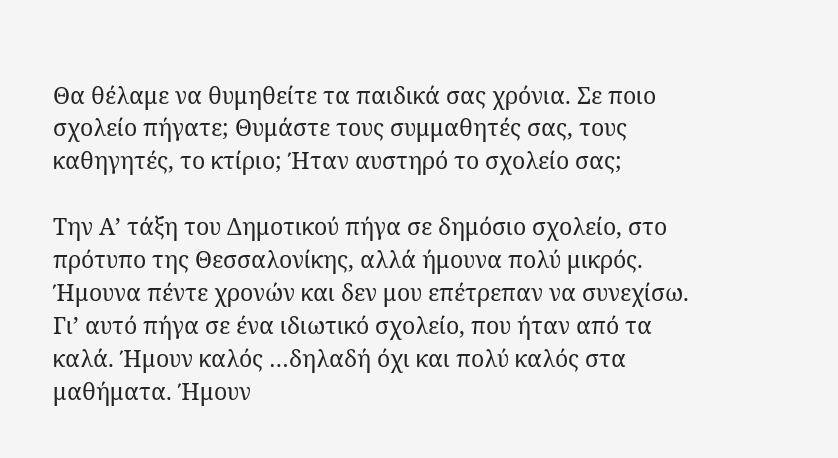Θα θέλαμε να θυμηθείτε τα παιδικά σας χρόνια. Σε ποιο σχολείο πήγατε; Θυμάστε τους συμμαθητές σας, τους καθηγητές, το κτίριο; Ήταν αυστηρό το σχολείο σας;

Την Α’ τάξη του Δημοτικού πήγα σε δημόσιο σχολείο, στο πρότυπο της Θεσσαλονίκης, αλλά ήμουνα πολύ μικρός. Ήμουνα πέντε χρονών και δεν μου επέτρεπαν να συνεχίσω. Γι’ αυτό πήγα σε ένα ιδιωτικό σχολείο, που ήταν από τα καλά. Ήμουν καλός …δηλαδή όχι και πολύ καλός στα μαθήματα. Ήμουν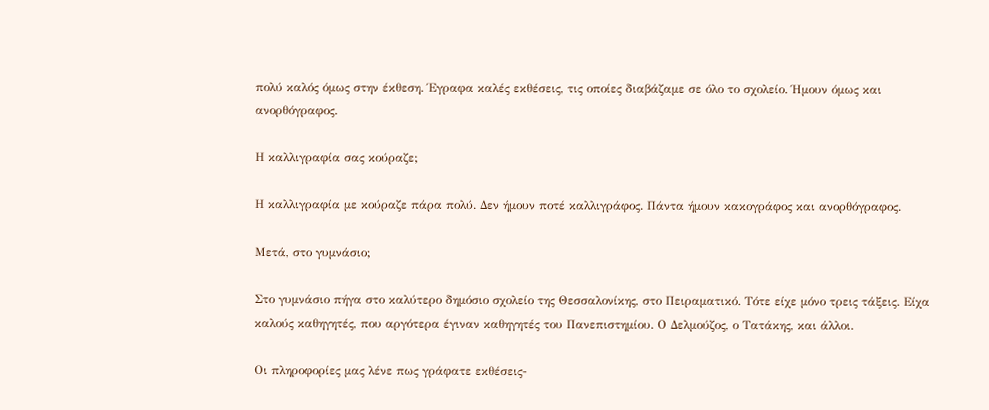πολύ καλός όμως στην έκθεση. Έγραφα καλές εκθέσεις, τις οποίες διαβάζαμε σε όλο το σχολείο. Ήμουν όμως και ανορθόγραφος.

Η καλλιγραφία σας κούραζε;

Η καλλιγραφία με κούραζε πάρα πολύ. Δεν ήμουν ποτέ καλλιγράφος. Πάντα ήμουν κακογράφος και ανορθόγραφος.

Μετά, στο γυμνάσιο;

Στο γυμνάσιο πήγα στο καλύτερο δημόσιο σχολείο της Θεσσαλονίκης, στο Πειραματικό. Τότε είχε μόνο τρεις τάξεις. Είχα καλούς καθηγητές, που αργότερα έγιναν καθηγητές του Πανεπιστημίου. Ο Δελμούζος, ο Τατάκης, και άλλοι.

Οι πληροφορίες μας λένε πως γράφατε εκθέσεις-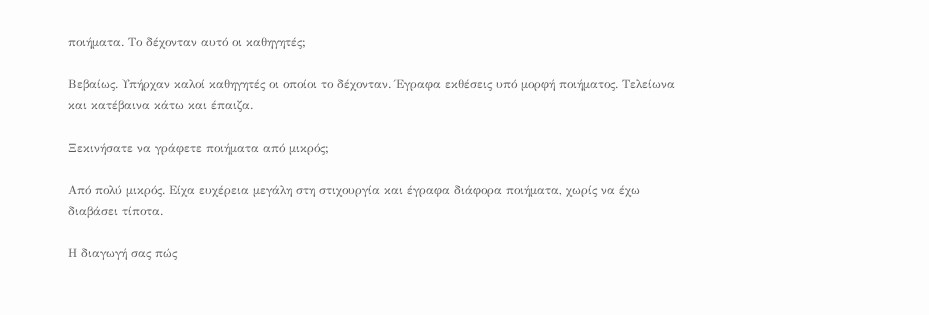ποιήματα. Το δέχονταν αυτό οι καθηγητές;

Βεβαίως. Υπήρχαν καλοί καθηγητές οι οποίοι το δέχονταν. Έγραφα εκθέσεις υπό μορφή ποιήματος. Τελείωνα και κατέβαινα κάτω και έπαιζα.

Ξεκινήσατε να γράφετε ποιήματα από μικρός;

Από πολύ μικρός. Είχα ευχέρεια μεγάλη στη στιχουργία και έγραφα διάφορα ποιήματα, χωρίς να έχω διαβάσει τίποτα.

Η διαγωγή σας πώς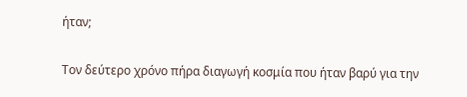ήταν;

Τον δεύτερο χρόνο πήρα διαγωγή κοσμία που ήταν βαρύ για την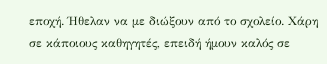εποχή. Ήθελαν να με διώξουν από το σχολείο. Χάρη σε κάποιους καθηγητές, επειδή ήμουν καλός σε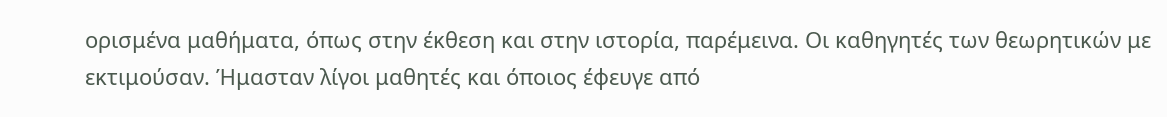ορισμένα μαθήματα, όπως στην έκθεση και στην ιστορία, παρέμεινα. Οι καθηγητές των θεωρητικών με εκτιμούσαν. Ήμασταν λίγοι μαθητές και όποιος έφευγε από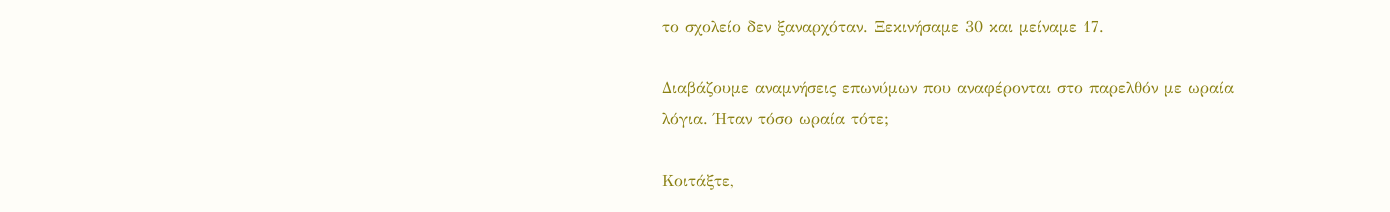το σχολείο δεν ξαναρχόταν. Ξεκινήσαμε 30 και μείναμε 17.

Διαβάζουμε αναμνήσεις επωνύμων που αναφέρονται στο παρελθόν με ωραία λόγια. Ήταν τόσο ωραία τότε;

Κοιτάξτε,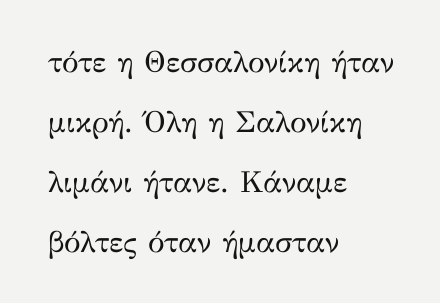τότε η Θεσσαλονίκη ήταν μικρή. Όλη η Σαλονίκη λιμάνι ήτανε. Κάναμε βόλτες όταν ήμασταν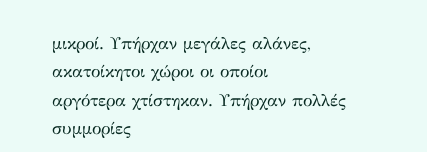μικροί. Υπήρχαν μεγάλες αλάνες, ακατοίκητοι χώροι οι οποίοι αργότερα χτίστηκαν. Υπήρχαν πολλές συμμορίες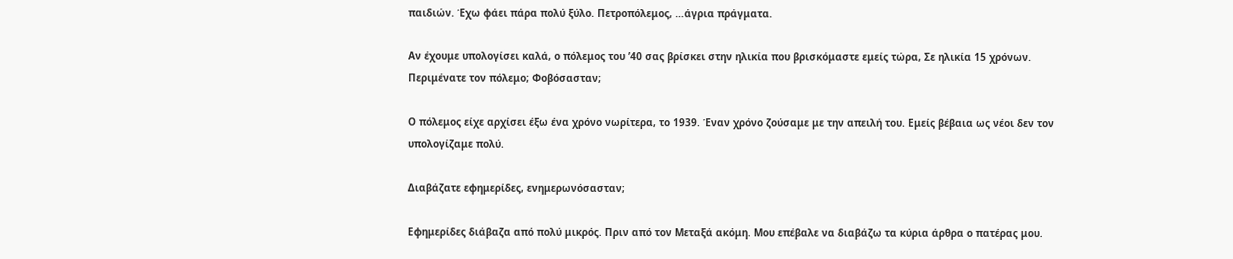παιδιών. Έχω φάει πάρα πολύ ξύλο. Πετροπόλεμος, …άγρια πράγματα.

Αν έχουμε υπολογίσει καλά, ο πόλεμος του ’40 σας βρίσκει στην ηλικία που βρισκόμαστε εμείς τώρα, Σε ηλικία 15 χρόνων. Περιμένατε τον πόλεμο; Φοβόσασταν;

Ο πόλεμος είχε αρχίσει έξω ένα χρόνο νωρίτερα, το 1939. Έναν χρόνο ζούσαμε με την απειλή του. Εμείς βέβαια ως νέοι δεν τον υπολογίζαμε πολύ.

Διαβάζατε εφημερίδες, ενημερωνόσασταν;

Εφημερίδες διάβαζα από πολύ μικρός. Πριν από τον Μεταξά ακόμη. Μου επέβαλε να διαβάζω τα κύρια άρθρα ο πατέρας μου.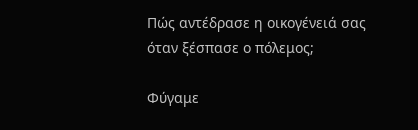Πώς αντέδρασε η οικογένειά σας όταν ξέσπασε ο πόλεμος;

Φύγαμε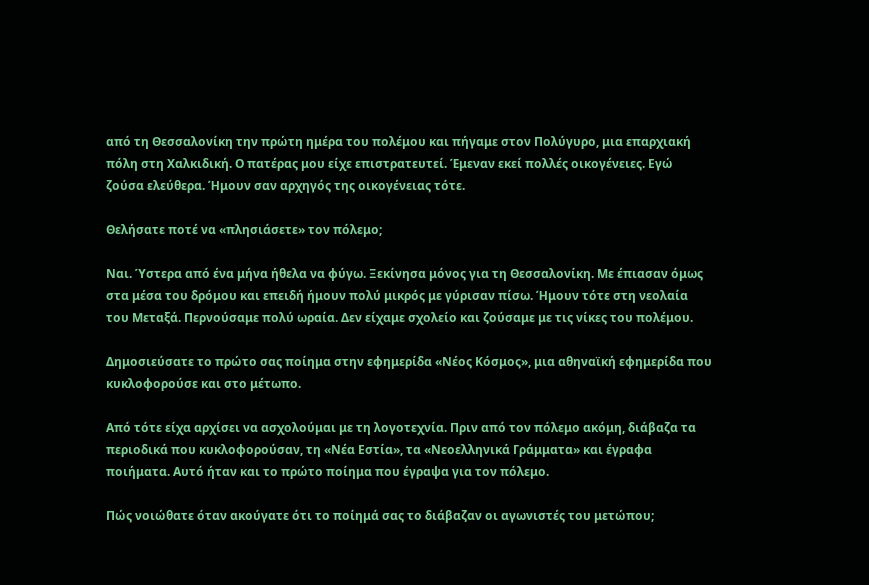από τη Θεσσαλονίκη την πρώτη ημέρα του πολέμου και πήγαμε στον Πολύγυρο, μια επαρχιακή πόλη στη Χαλκιδική. Ο πατέρας μου είχε επιστρατευτεί. Έμεναν εκεί πολλές οικογένειες. Εγώ ζούσα ελεύθερα. Ήμουν σαν αρχηγός της οικογένειας τότε.

Θελήσατε ποτέ να «πλησιάσετε» τον πόλεμο;

Ναι. Ύστερα από ένα μήνα ήθελα να φύγω. Ξεκίνησα μόνος για τη Θεσσαλονίκη. Με έπιασαν όμως στα μέσα του δρόμου και επειδή ήμουν πολύ μικρός με γύρισαν πίσω. Ήμουν τότε στη νεολαία του Μεταξά. Περνούσαμε πολύ ωραία. Δεν είχαμε σχολείο και ζούσαμε με τις νίκες του πολέμου.

Δημοσιεύσατε το πρώτο σας ποίημα στην εφημερίδα «Νέος Κόσμος», μια αθηναϊκή εφημερίδα που κυκλοφορούσε και στο μέτωπο.

Από τότε είχα αρχίσει να ασχολούμαι με τη λογοτεχνία. Πριν από τον πόλεμο ακόμη, διάβαζα τα περιοδικά που κυκλοφορούσαν, τη «Νέα Εστία», τα «Νεοελληνικά Γράμματα» και έγραφα ποιήματα. Αυτό ήταν και το πρώτο ποίημα που έγραψα για τον πόλεμο.

Πώς νοιώθατε όταν ακούγατε ότι το ποίημά σας το διάβαζαν οι αγωνιστές του μετώπου;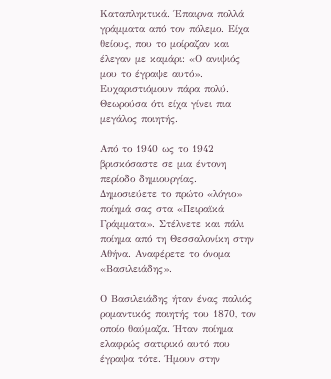Καταπληκτικά. Έπαιρνα πολλά γράμματα από τον πόλεμο. Είχα θείους, που το μοίραζαν και έλεγαν με καμάρι: «Ο ανιψιός μου το έγραψε αυτό». Ευχαριστιόμουν πάρα πολύ. Θεωρούσα ότι είχα γίνει πια μεγάλος ποιητής.

Από το 1940 ως το 1942 βρισκόσαστε σε μια έντονη περίοδο δημιουργίας. Δημοσιεύετε το πρώτο «λόγιο» ποίημά σας στα «Πειραϊκά Γράμματα». Στέλνετε και πάλι ποίημα από τη Θεσσαλονίκη στην Αθήνα. Αναφέρετε το όνομα «Βασιλειάδης».

Ο Βασιλειάδης ήταν ένας παλιός ρομαντικός ποιητής του 1870, τον οποίο θαύμαζα. Ήταν ποίημα ελαφρώς σατιρικό αυτό που έγραψα τότε. Ήμουν στην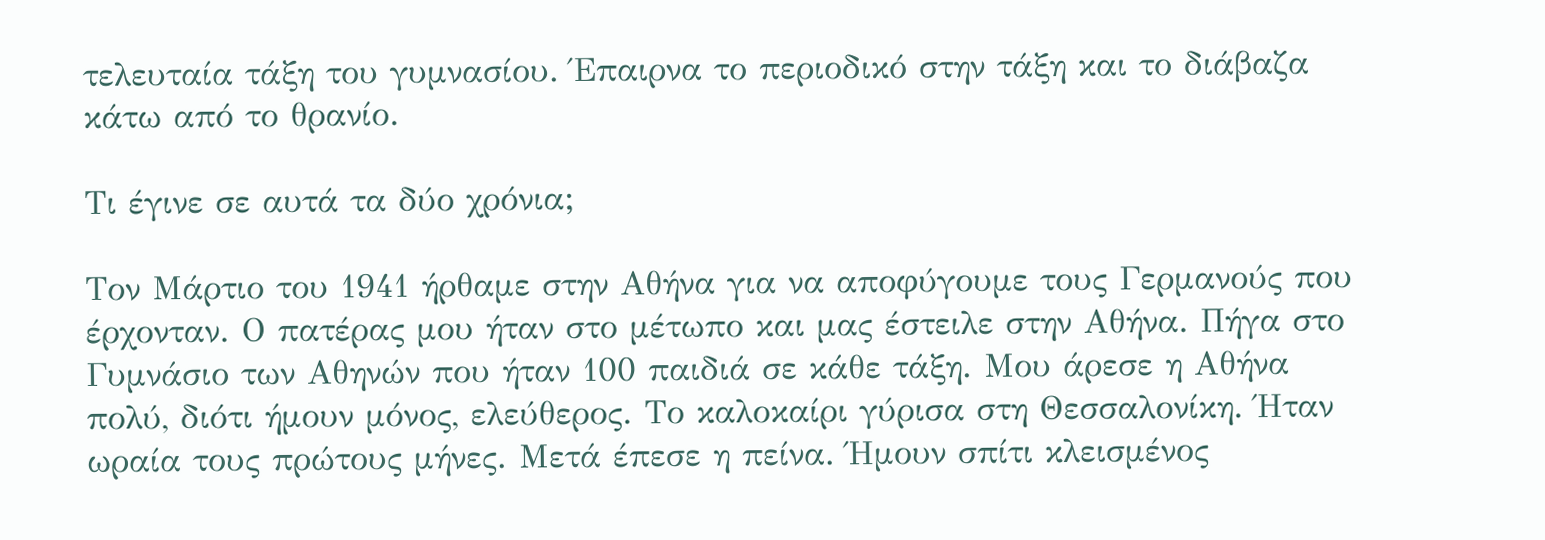τελευταία τάξη του γυμνασίου. Έπαιρνα το περιοδικό στην τάξη και το διάβαζα κάτω από το θρανίο.

Τι έγινε σε αυτά τα δύο χρόνια;

Τον Μάρτιο του 1941 ήρθαμε στην Αθήνα για να αποφύγουμε τους Γερμανούς που έρχονταν. Ο πατέρας μου ήταν στο μέτωπο και μας έστειλε στην Αθήνα. Πήγα στο Γυμνάσιο των Αθηνών που ήταν 100 παιδιά σε κάθε τάξη. Μου άρεσε η Αθήνα πολύ, διότι ήμουν μόνος, ελεύθερος. Το καλοκαίρι γύρισα στη Θεσσαλονίκη. Ήταν ωραία τους πρώτους μήνες. Μετά έπεσε η πείνα. Ήμουν σπίτι κλεισμένος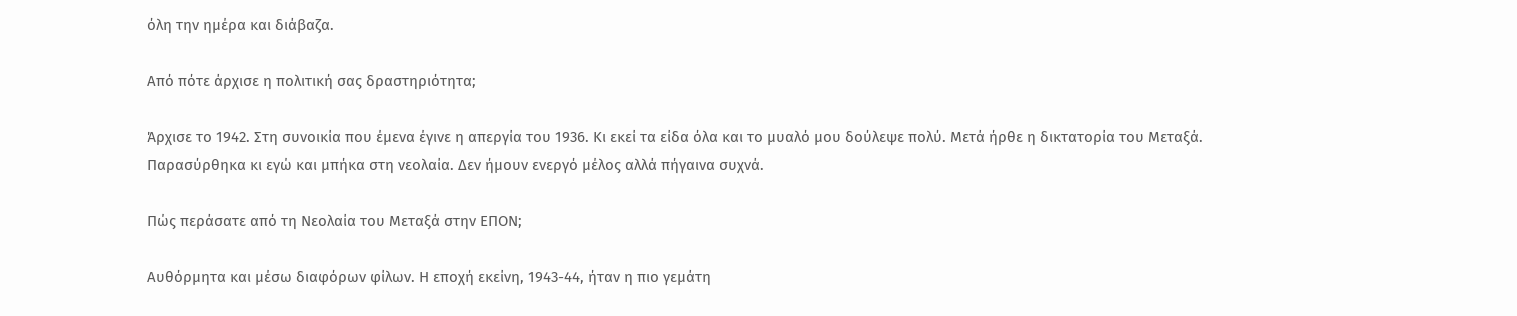όλη την ημέρα και διάβαζα.

Από πότε άρχισε η πολιτική σας δραστηριότητα;

Άρχισε το 1942. Στη συνοικία που έμενα έγινε η απεργία του 1936. Κι εκεί τα είδα όλα και το μυαλό μου δούλεψε πολύ. Μετά ήρθε η δικτατορία του Μεταξά. Παρασύρθηκα κι εγώ και μπήκα στη νεολαία. Δεν ήμουν ενεργό μέλος αλλά πήγαινα συχνά.

Πώς περάσατε από τη Νεολαία του Μεταξά στην ΕΠΟΝ;

Αυθόρμητα και μέσω διαφόρων φίλων. Η εποχή εκείνη, 1943-44, ήταν η πιο γεμάτη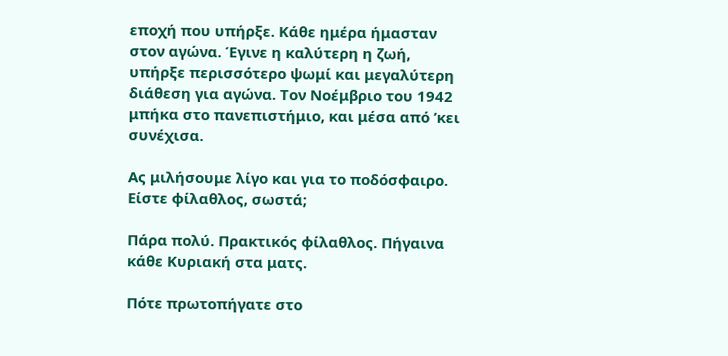εποχή που υπήρξε. Κάθε ημέρα ήμασταν στον αγώνα. Έγινε η καλύτερη η ζωή, υπήρξε περισσότερο ψωμί και μεγαλύτερη διάθεση για αγώνα. Τον Νοέμβριο του 1942 μπήκα στο πανεπιστήμιο, και μέσα από ’κει συνέχισα.

Ας μιλήσουμε λίγο και για το ποδόσφαιρο. Είστε φίλαθλος, σωστά;

Πάρα πολύ. Πρακτικός φίλαθλος. Πήγαινα κάθε Κυριακή στα ματς.

Πότε πρωτοπήγατε στο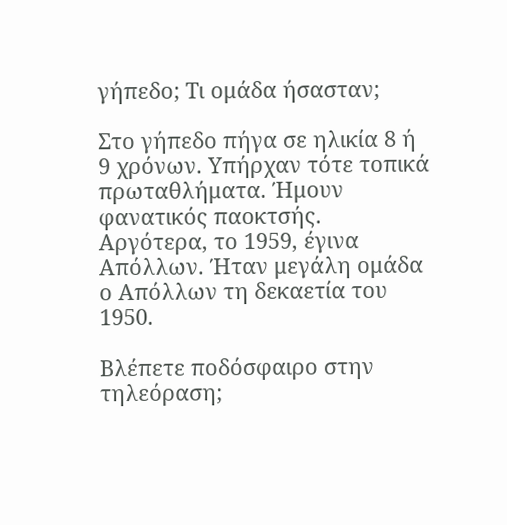γήπεδο; Τι ομάδα ήσασταν;

Στο γήπεδο πήγα σε ηλικία 8 ή 9 χρόνων. Υπήρχαν τότε τοπικά πρωταθλήματα. Ήμουν φανατικός παοκτσής. Αργότερα, το 1959, έγινα Απόλλων. Ήταν μεγάλη ομάδα ο Απόλλων τη δεκαετία του 1950.

Βλέπετε ποδόσφαιρο στην τηλεόραση;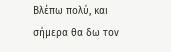Βλέπω πολύ, και σήμερα θα δω τον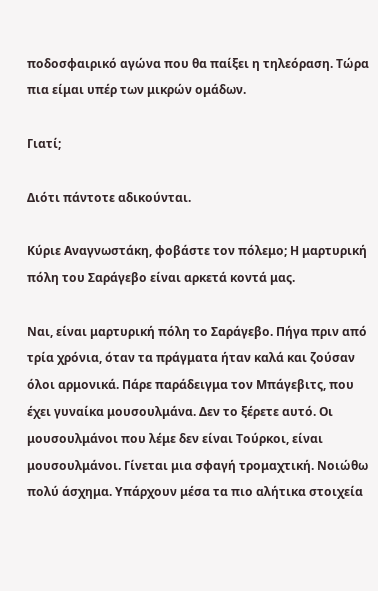ποδοσφαιρικό αγώνα που θα παίξει η τηλεόραση. Τώρα πια είμαι υπέρ των μικρών ομάδων.

Γιατί;

Διότι πάντοτε αδικούνται.

Κύριε Αναγνωστάκη, φοβάστε τον πόλεμο; Η μαρτυρική πόλη του Σαράγεβο είναι αρκετά κοντά μας.

Ναι, είναι μαρτυρική πόλη το Σαράγεβο. Πήγα πριν από τρία χρόνια, όταν τα πράγματα ήταν καλά και ζούσαν όλοι αρμονικά. Πάρε παράδειγμα τον Μπάγεβιτς, που έχει γυναίκα μουσουλμάνα. Δεν το ξέρετε αυτό. Οι μουσουλμάνοι που λέμε δεν είναι Τούρκοι, είναι μουσουλμάνοι. Γίνεται μια σφαγή τρομαχτική. Νοιώθω πολύ άσχημα. Υπάρχουν μέσα τα πιο αλήτικα στοιχεία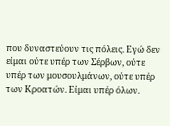που δυναστεύουν τις πόλεις. Εγώ δεν είμαι ούτε υπέρ των Σέρβων, ούτε υπέρ των μουσουλμάνων, ούτε υπέρ των Κροατών. Είμαι υπέρ όλων.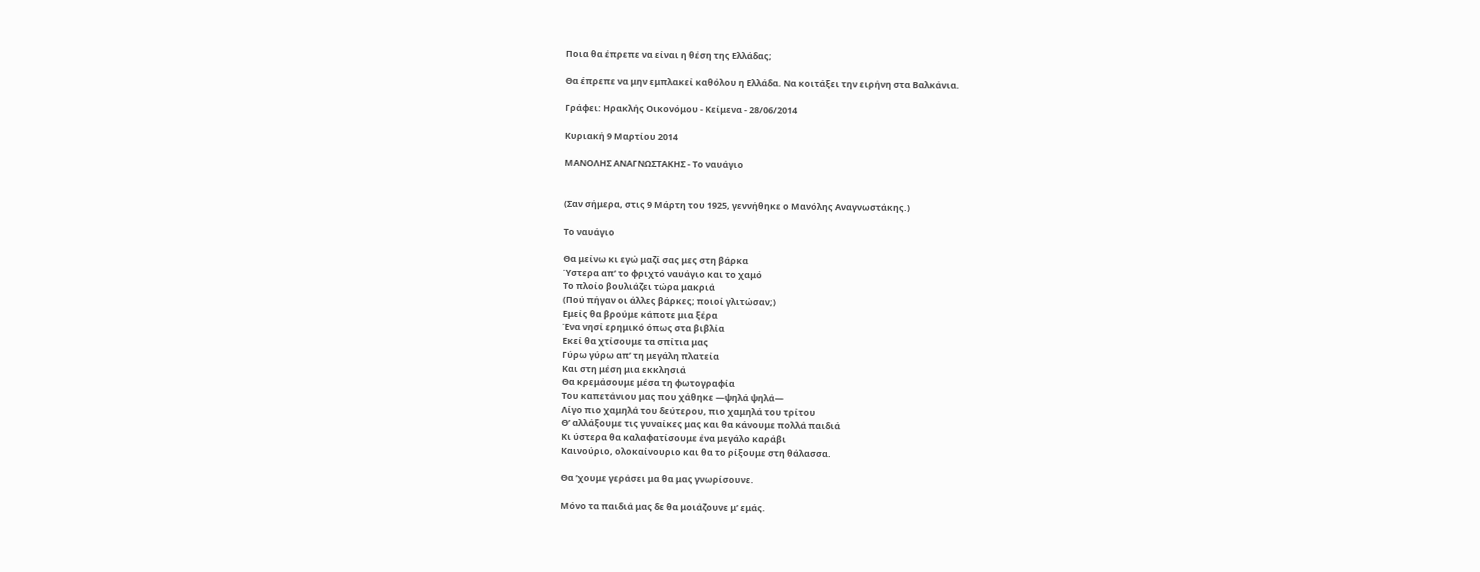Ποια θα έπρεπε να είναι η θέση της Ελλάδας;

Θα έπρεπε να μην εμπλακεί καθόλου η Ελλάδα. Να κοιτάξει την ειρήνη στα Βαλκάνια.

Γράφει: Ηρακλής Οικονόμου - Κείμενα - 28/06/2014

Κυριακή 9 Μαρτίου 2014

ΜΑΝΟΛΗΣ ΑΝΑΓΝΩΣΤΑΚΗΣ - Το ναυάγιο


(Σαν σήμερα, στις 9 Μάρτη του 1925, γεννήθηκε ο Μανόλης Αναγνωστάκης.)

Το ναυάγιο

Θα μείνω κι εγώ μαζί σας μες στη βάρκα
Ύστερα απ’ το φριχτό ναυάγιο και το χαμό
Το πλοίο βουλιάζει τώρα μακριά
(Πού πήγαν οι άλλες βάρκες; ποιοί γλιτώσαν;)
Εμείς θα βρούμε κάποτε μια ξέρα
Ένα νησί ερημικό όπως στα βιβλία
Εκεί θα χτίσουμε τα σπίτια μας
Γύρω γύρω απ’ τη μεγάλη πλατεία
Και στη μέση μια εκκλησιά
Θα κρεμάσουμε μέσα τη φωτογραφία
Του καπετάνιου μας που χάθηκε —ψηλά ψηλά—
Λίγο πιο χαμηλά του δεύτερου, πιο χαμηλά του τρίτου
Θ’ αλλάξουμε τις γυναίκες μας και θα κάνουμε πολλά παιδιά
Κι ύστερα θα καλαφατίσουμε ένα μεγάλο καράβι
Καινούριο, ολοκαίνουριο και θα το ρίξουμε στη θάλασσα.

Θα ’χουμε γεράσει μα θα μας γνωρίσουνε.

Μόνο τα παιδιά μας δε θα μοιάζουνε μ’ εμάς.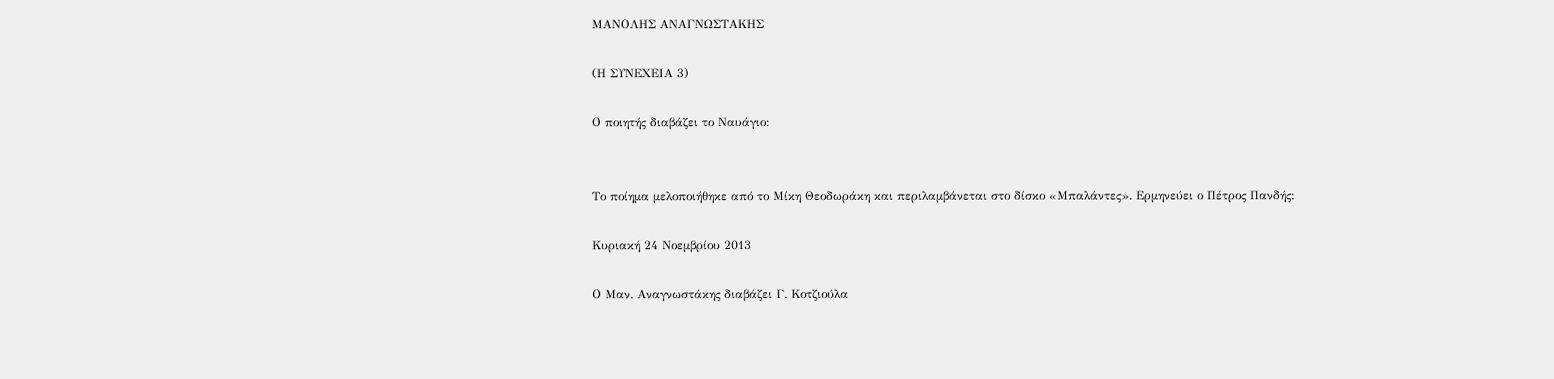ΜΑΝΟΛΗΣ ΑΝΑΓΝΩΣΤΑΚΗΣ

(Η ΣΥΝΕΧΕΙΑ 3)

Ο ποιητής διαβάζει το Ναυάγιο:


Το ποίημα μελοποιήθηκε από το Μίκη Θεοδωράκη και περιλαμβάνεται στο δίσκο «Μπαλάντες». Ερμηνεύει ο Πέτρος Πανδής:

Κυριακή 24 Νοεμβρίου 2013

Ο Μαν. Αναγνωστάκης διαβάζει Γ. Κοτζιούλα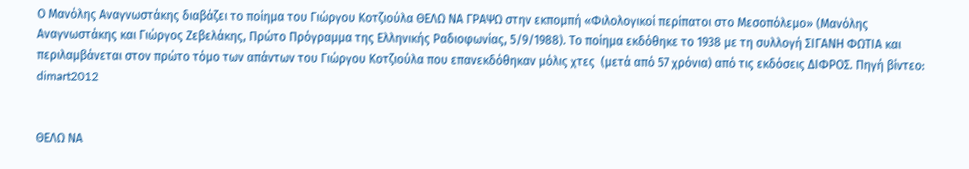Ο Μανόλης Αναγνωστάκης διαβάζει το ποίημα του Γιώργου Κοτζιούλα ΘΕΛΩ ΝΑ ΓΡΑΨΩ στην εκπομπή «Φιλολογικοί περίπατοι στο Μεσοπόλεμο» (Μανόλης Αναγνωστάκης και Γιώργος Ζεβελάκης, Πρώτο Πρόγραμμα της Ελληνικής Ραδιοφωνίας, 5/9/1988). Το ποίημα εκδόθηκε το 1938 με τη συλλογή ΣΙΓΑΝΗ ΦΩΤΙΑ και περιλαμβάνεται στον πρώτο τόμο των απάντων του Γιώργου Κοτζιούλα που επανεκδόθηκαν μόλις χτες  (μετά από 57 χρόνια) από τις εκδόσεις ΔΙΦΡΟΣ. Πηγή βίντεο: dimart2012


ΘΕΛΩ ΝΑ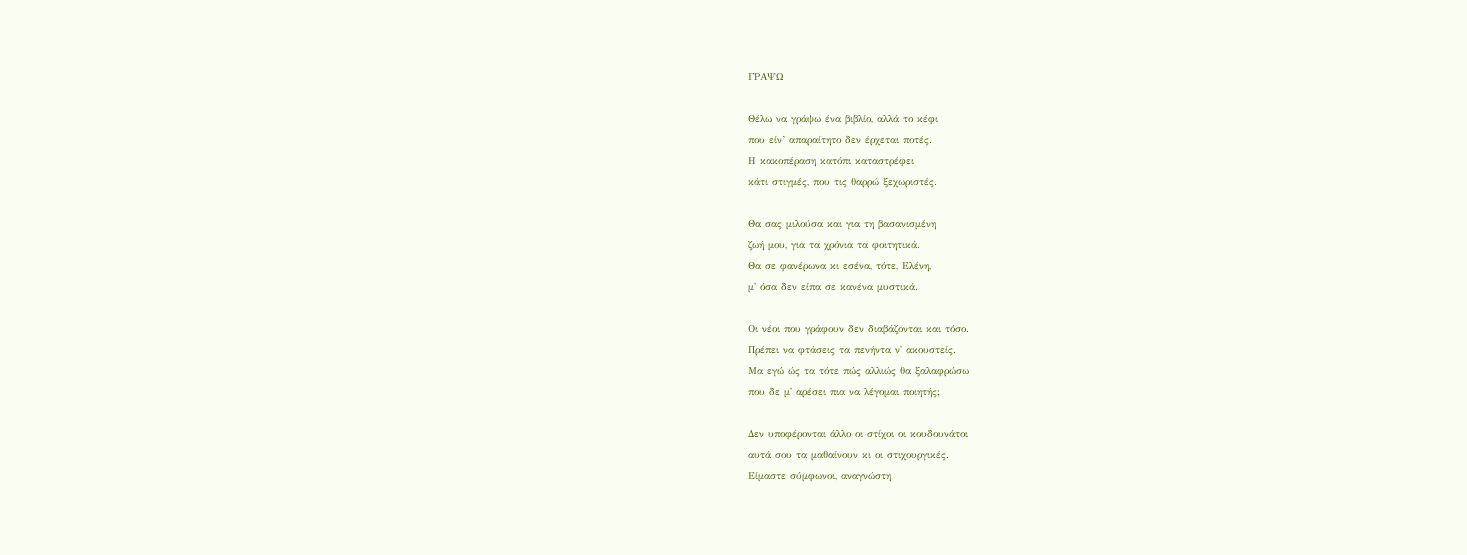ΓΡΑΨΩ

Θέλω να γράψω ένα βιβλίο, αλλά το κέφι
που είν’ απαραίτητο δεν έρχεται ποτές.
Η κακοπέραση κατόπι καταστρέφει
κάτι στιγμές, που τις θαρρώ ξεχωριστές.

Θα σας μιλούσα και για τη βασανισμένη
ζωή μου, για τα χρόνια τα φοιτητικά.
Θα σε φανέρωνα κι εσένα, τότε, Ελένη,
μ' όσα δεν είπα σε κανένα μυστικά.

Οι νέοι που γράφουν δεν διαβάζονται και τόσο.
Πρέπει να φτάσεις τα πενήντα ν' ακουστείς.
Μα εγώ ώς τα τότε πώς αλλιώς θα ξαλαφρώσω
που δε μ' αρέσει πια να λέγομαι ποιητής;

Δεν υποφέρονται άλλο οι στίχοι οι κουδουνάτοι
αυτά σου τα μαθαίνουν κι οι στιχουργικές.
Είμαστε σύμφωνοι, αναγνώστη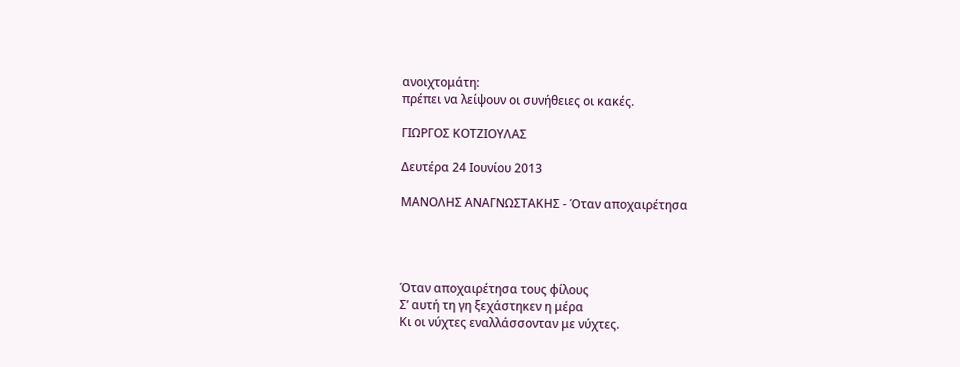ανοιχτομάτη:
πρέπει να λείψουν οι συνήθειες οι κακές.

ΓΙΩΡΓΟΣ ΚΟΤΖΙΟΥΛΑΣ

Δευτέρα 24 Ιουνίου 2013

ΜΑΝΟΛΗΣ ΑΝΑΓΝΩΣΤΑΚΗΣ - Όταν αποχαιρέτησα




Όταν αποχαιρέτησα τους φίλους
Σ’ αυτή τη γη ξεχάστηκεν η μέρα
Κι οι νύχτες εναλλάσσονταν με νύχτες.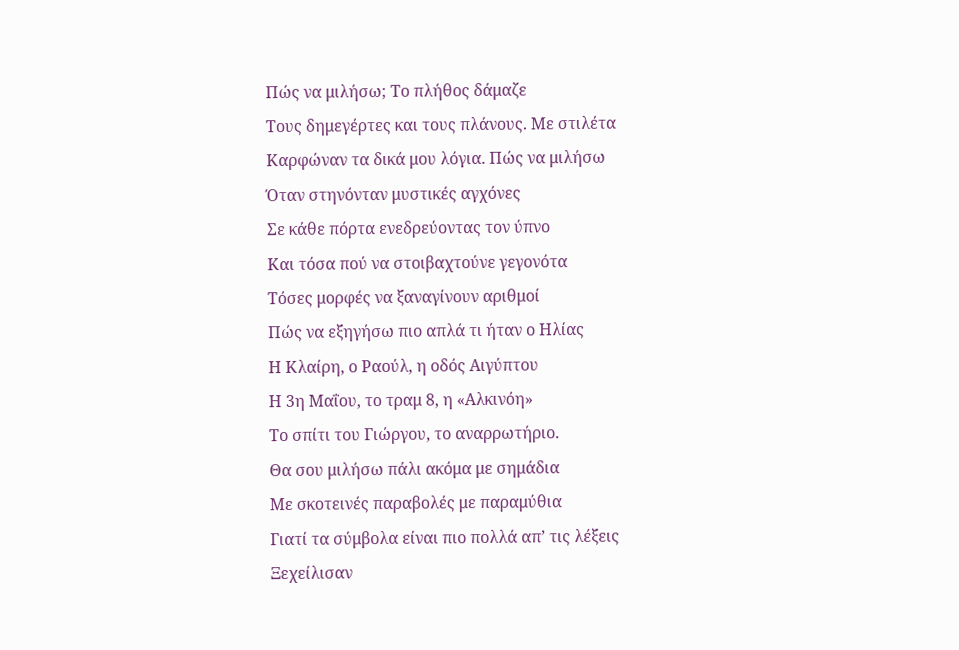Πώς να μιλήσω; Το πλήθος δάμαζε
Τους δημεγέρτες και τους πλάνους. Με στιλέτα
Καρφώναν τα δικά μου λόγια. Πώς να μιλήσω
Όταν στηνόνταν μυστικές αγχόνες
Σε κάθε πόρτα ενεδρεύοντας τον ύπνο
Και τόσα πού να στοιβαχτούνε γεγονότα
Τόσες μορφές να ξαναγίνουν αριθμοί
Πώς να εξηγήσω πιο απλά τι ήταν ο Ηλίας
Η Κλαίρη, ο Ραούλ, η οδός Αιγύπτου
Η 3η Μαΐου, το τραμ 8, η «Αλκινόη»
Το σπίτι του Γιώργου, το αναρρωτήριο.
Θα σου μιλήσω πάλι ακόμα με σημάδια
Με σκοτεινές παραβολές με παραμύθια
Γιατί τα σύμβολα είναι πιο πολλά απ’ τις λέξεις
Ξεχείλισαν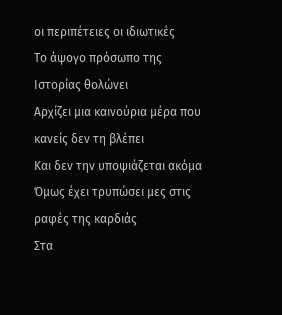οι περιπέτειες οι ιδιωτικές
Το άψογο πρόσωπο της Ιστορίας θολώνει
Αρχίζει μια καινούρια μέρα που κανείς δεν τη βλέπει
Και δεν την υποψιάζεται ακόμα
Όμως έχει τρυπώσει μες στις ραφές της καρδιάς
Στα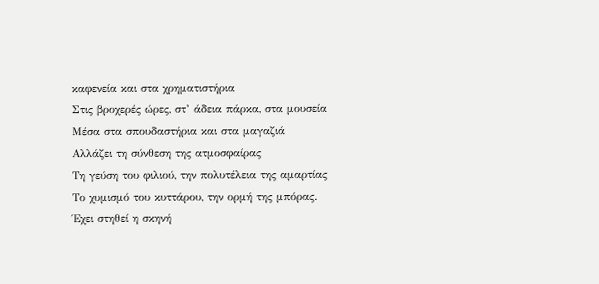καφενεία και στα χρηματιστήρια
Στις βροχερές ώρες, στ’ άδεια πάρκα, στα μουσεία
Μέσα στα σπουδαστήρια και στα μαγαζιά
Αλλάζει τη σύνθεση της ατμοσφαίρας
Τη γεύση του φιλιού, την πολυτέλεια της αμαρτίας
Το χυμισμό του κυττάρου, την ορμή της μπόρας.
Έχει στηθεί η σκηνή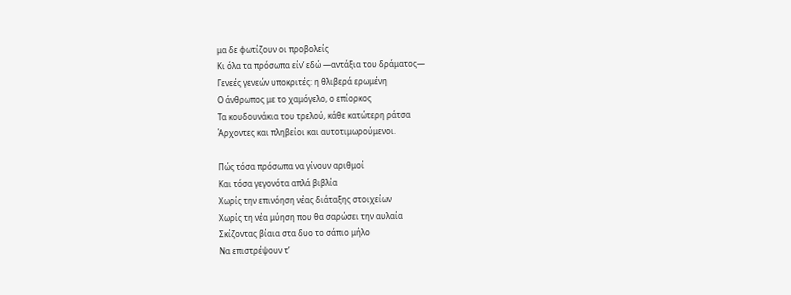μα δε φωτίζουν οι προβολείς
Κι όλα τα πρόσωπα είν’ εδώ —αντάξια του δράματος—
Γενεές γενεών υποκριτές: η θλιβερά ερωμένη
Ο άνθρωπος με το χαμόγελο, ο επίορκος
Τα κουδουνάκια του τρελού, κάθε κατώτερη ράτσα
Άρχοντες και πληβείοι και αυτοτιμωρούμενοι.

Πώς τόσα πρόσωπα να γίνουν αριθμοί
Και τόσα γεγονότα απλά βιβλία
Χωρίς την επινόηση νέας διάταξης στοιχείων
Χωρίς τη νέα μύηση που θα σαρώσει την αυλαία
Σκίζοντας βίαια στα δυο το σάπιο μήλο
Να επιστρέψουν τ’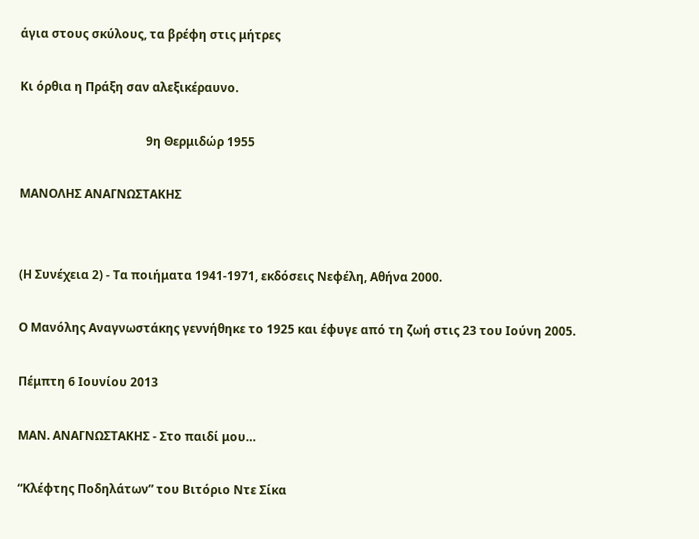άγια στους σκύλους, τα βρέφη στις μήτρες

Κι όρθια η Πράξη σαν αλεξικέραυνο.

                                          9η Θερμιδώρ 1955

ΜΑΝΟΛΗΣ ΑΝΑΓΝΩΣΤΑΚΗΣ


(Η Συνέχεια 2) - Τα ποιήματα 1941-1971, εκδόσεις Νεφέλη, Αθήνα 2000.

Ο Μανόλης Αναγνωστάκης γεννήθηκε το 1925 και έφυγε από τη ζωή στις 23 του Ιούνη 2005.

Πέμπτη 6 Ιουνίου 2013

ΜΑΝ. ΑΝΑΓΝΩΣΤΑΚΗΣ - Στο παιδί μου…

“Κλέφτης Ποδηλάτων” του Βιτόριο Ντε Σίκα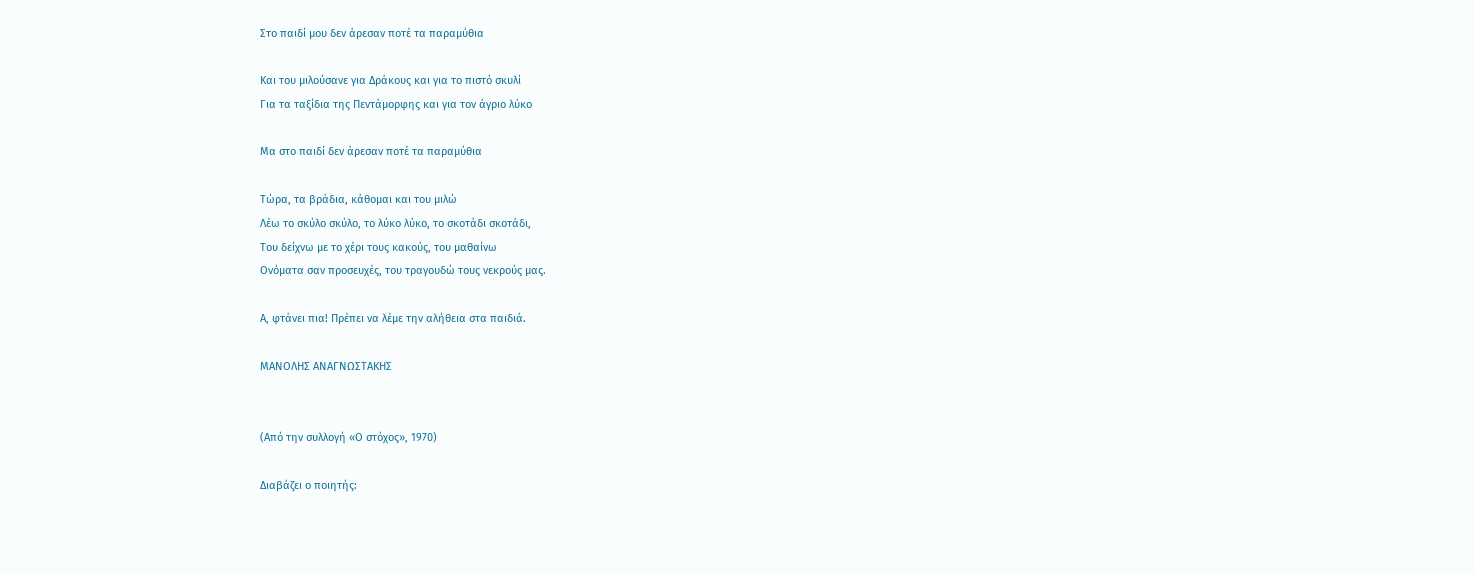Στο παιδί μου δεν άρεσαν ποτέ τα παραμύθια

Και του μιλούσανε για Δράκους και για το πιστό σκυλί
Για τα ταξίδια της Πεντάμορφης και για τον άγριο λύκο

Μα στο παιδί δεν άρεσαν ποτέ τα παραμύθια

Τώρα, τα βράδια, κάθομαι και του μιλώ
Λέω το σκύλο σκύλο, το λύκο λύκο, το σκοτάδι σκοτάδι,
Του δείχνω με το χέρι τους κακούς, του μαθαίνω
Ονόματα σαν προσευχές, του τραγουδώ τους νεκρούς μας.

Α, φτάνει πια! Πρέπει να λέμε την αλήθεια στα παιδιά.

ΜΑΝΟΛΗΣ ΑΝΑΓΝΩΣΤΑΚΗΣ


(Από την συλλογή «Ο στόχος», 1970)

Διαβάζει ο ποιητής: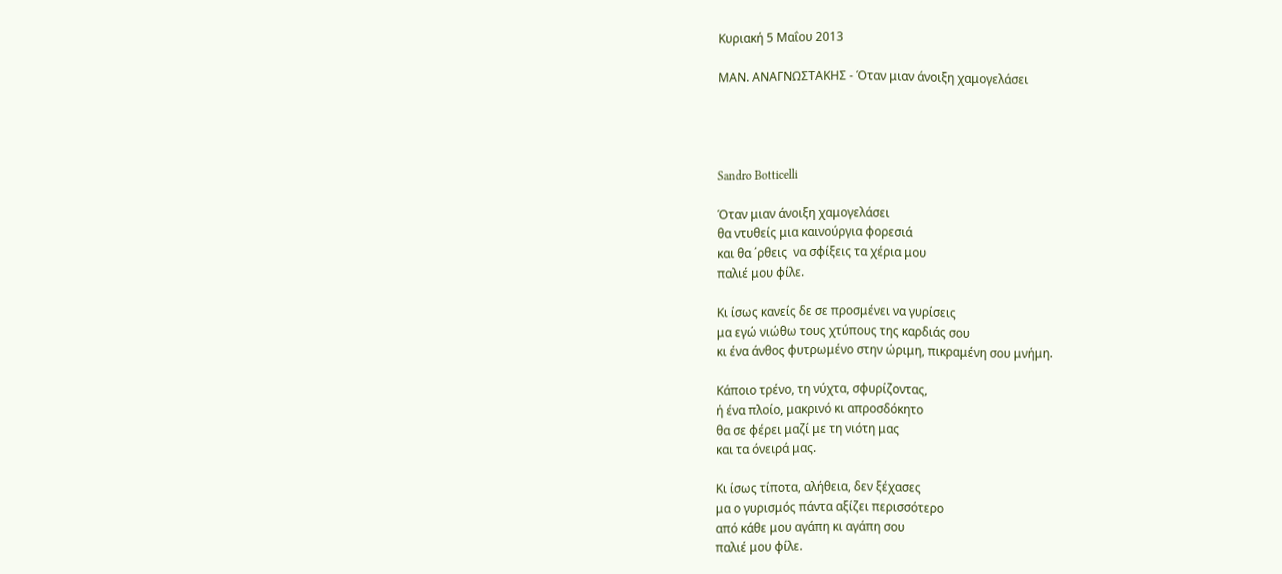Κυριακή 5 Μαΐου 2013

ΜΑΝ. ΑΝΑΓΝΩΣΤΑΚΗΣ - Όταν μιαν άνοιξη χαμογελάσει




Sandro Botticelli

Όταν μιαν άνοιξη χαμογελάσει
θα ντυθείς μια καινούργια φορεσιά
και θα ΄ρθεις  να σφίξεις τα χέρια μου
παλιέ μου φίλε.

Κι ίσως κανείς δε σε προσμένει να γυρίσεις
μα εγώ νιώθω τους χτύπους της καρδιάς σου
κι ένα άνθος φυτρωμένο στην ώριμη, πικραμένη σου μνήμη.

Κάποιο τρένο, τη νύχτα, σφυρίζοντας,
ή ένα πλοίο, μακρινό κι απροσδόκητο
θα σε φέρει μαζί με τη νιότη μας
και τα όνειρά μας.

Κι ίσως τίποτα, αλήθεια, δεν ξέχασες
μα ο γυρισμός πάντα αξίζει περισσότερο
από κάθε μου αγάπη κι αγάπη σου
παλιέ μου φίλε.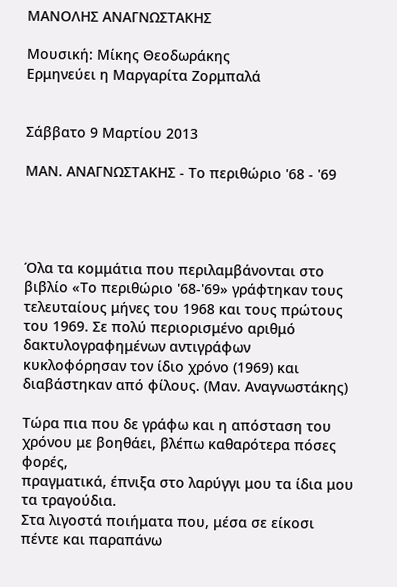ΜΑΝΟΛΗΣ ΑΝΑΓΝΩΣΤΑΚΗΣ

Μουσική: Μίκης Θεοδωράκης
Ερμηνεύει η Μαργαρίτα Ζορμπαλά


Σάββατο 9 Μαρτίου 2013

ΜΑΝ. ΑΝΑΓΝΩΣΤΑΚΗΣ - Το περιθώριο '68 - '69




Όλα τα κομμάτια που περιλαμβάνονται στο βιβλίο «Το περιθώριο '68-'69» γράφτηκαν τους τελευταίους μήνες του 1968 και τους πρώτους του 1969. Σε πολύ περιορισμένο αριθμό δακτυλογραφημένων αντιγράφων κυκλοφόρησαν τον ίδιο χρόνο (1969) και διαβάστηκαν από φίλους. (Μαν. Αναγνωστάκης)

Τώρα πια που δε γράφω και η απόσταση του
χρόνου με βοηθάει, βλέπω καθαρότερα πόσες φορές,
πραγματικά, έπνιξα στο λαρύγγι μου τα ίδια μου
τα τραγούδια.
Στα λιγοστά ποιήματα που, μέσα σε είκοσι
πέντε και παραπάνω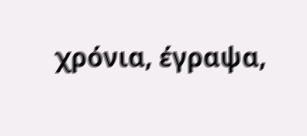χρόνια, έγραψα,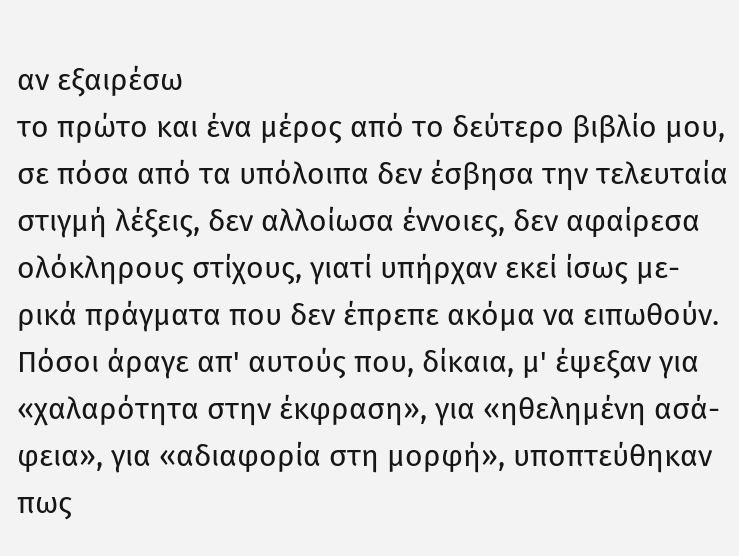αν εξαιρέσω
το πρώτο και ένα μέρος από το δεύτερο βιβλίο μου,
σε πόσα από τα υπόλοιπα δεν έσβησα την τελευταία
στιγμή λέξεις, δεν αλλοίωσα έννοιες, δεν αφαίρεσα
ολόκληρους στίχους, γιατί υπήρχαν εκεί ίσως με-
ρικά πράγματα που δεν έπρεπε ακόμα να ειπωθούν.
Πόσοι άραγε απ' αυτούς που, δίκαια, μ' έψεξαν για
«χαλαρότητα στην έκφραση», για «ηθελημένη ασά-
φεια», για «αδιαφορία στη μορφή», υποπτεύθηκαν
πως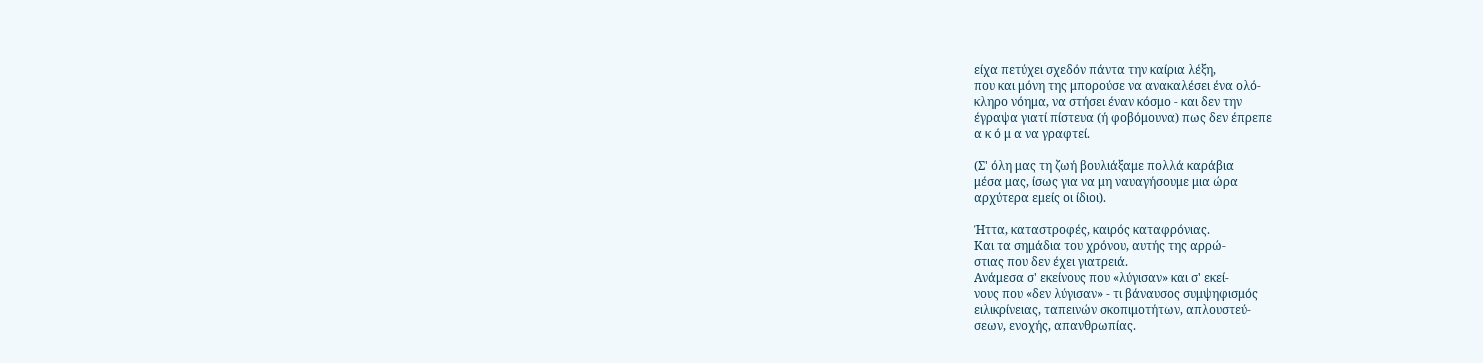είχα πετύχει σχεδόν πάντα την καίρια λέξη,
που και μόνη της μπορούσε να ανακαλέσει ένα ολό-
κληρο νόημα, να στήσει έναν κόσμο - και δεν την
έγραψα γιατί πίστευα (ή φοβόμουνα) πως δεν έπρεπε
α κ ό μ α να γραφτεί.

(Σ' όλη μας τη ζωή βουλιάξαμε πολλά καράβια
μέσα μας, ίσως για να μη ναυαγήσουμε μια ώρα
αρχύτερα εμείς οι ίδιοι).

Ήττα, καταστροφές, καιρός καταφρόνιας.
Και τα σημάδια του χρόνου, αυτής της αρρώ-
στιας που δεν έχει γιατρειά.
Ανάμεσα σ' εκείνους που «λύγισαν» και σ' εκεί-
νους που «δεν λύγισαν» - τι βάναυσος συμψηφισμός
ειλικρίνειας, ταπεινών σκοπιμοτήτων, απλουστεύ-
σεων, ενοχής, απανθρωπίας.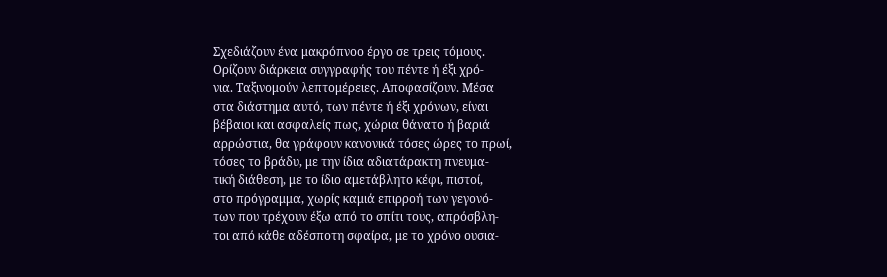Σχεδιάζουν ένα μακρόπνοο έργο σε τρεις τόμους.
Ορίζουν διάρκεια συγγραφής του πέντε ή έξι χρό-
νια. Ταξινομούν λεπτομέρειες. Αποφασίζουν. Μέσα
στα διάστημα αυτό, των πέντε ή έξι χρόνων, είναι
βέβαιοι και ασφαλείς πως, χώρια θάνατο ή βαριά
αρρώστια, θα γράφουν κανονικά τόσες ώρες το πρωί,
τόσες το βράδυ, με την ίδια αδιατάρακτη πνευμα-
τική διάθεση, με το ίδιο αμετάβλητο κέφι, πιστοί,
στο πρόγραμμα, χωρίς καμιά επιρροή των γεγονό-
των που τρέχουν έξω από το σπίτι τους, απρόσβλη-
τοι από κάθε αδέσποτη σφαίρα, με το χρόνο ουσια-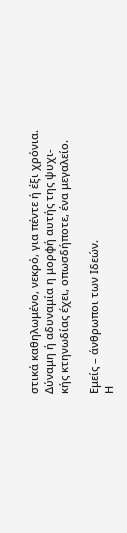στικά καθηλωμένο, νεκρό, για πέντε ή έξι χρόνια.
Δύναμη ή αδυναμία η μορφή αυτής της ψυχι-
κής κτηνωδίας έχει, οπωσδήποτε, ένα μεγαλείο.

Εμείς – άνθρωποι των Ιδεών.
Η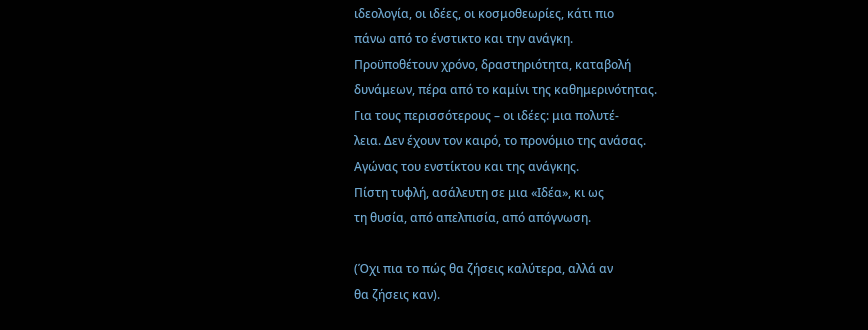ιδεολογία, οι ιδέες, οι κοσμοθεωρίες, κάτι πιο
πάνω από το ένστικτο και την ανάγκη.
Προϋποθέτουν χρόνο, δραστηριότητα, καταβολή
δυνάμεων, πέρα από το καμίνι της καθημερινότητας.
Για τους περισσότερους – οι ιδέες: μια πολυτέ-
λεια. Δεν έχουν τον καιρό, το προνόμιο της ανάσας.
Αγώνας του ενστίκτου και της ανάγκης.
Πίστη τυφλή, ασάλευτη σε μια «Ιδέα», κι ως
τη θυσία, από απελπισία, από απόγνωση.

(Όχι πια το πώς θα ζήσεις καλύτερα, αλλά αν
θα ζήσεις καν).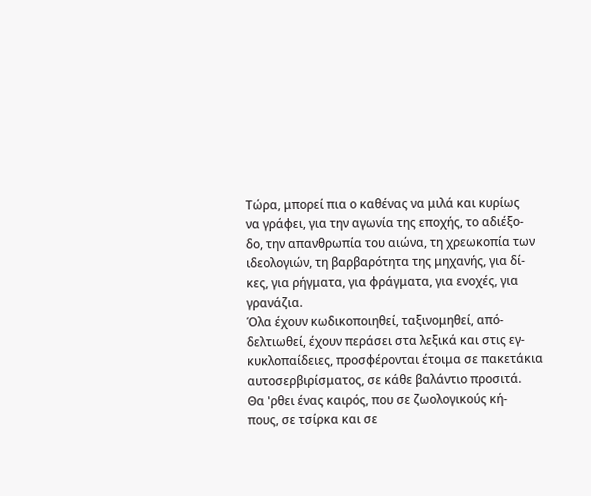Τώρα, μπορεί πια ο καθένας να μιλά και κυρίως
να γράφει, για την αγωνία της εποχής, το αδιέξο-
δο, την απανθρωπία του αιώνα, τη χρεωκοπία των
ιδεολογιών, τη βαρβαρότητα της μηχανής, για δί-
κες, για ρήγματα, για φράγματα, για ενοχές, για
γρανάζια.
Όλα έχουν κωδικοποιηθεί, ταξινομηθεί, από-
δελτιωθεί, έχουν περάσει στα λεξικά και στις εγ-
κυκλοπαίδειες, προσφέρονται έτοιμα σε πακετάκια
αυτοσερβιρίσματος, σε κάθε βαλάντιο προσιτά.
Θα 'ρθει ένας καιρός, που σε ζωολογικούς κή-
πους, σε τσίρκα και σε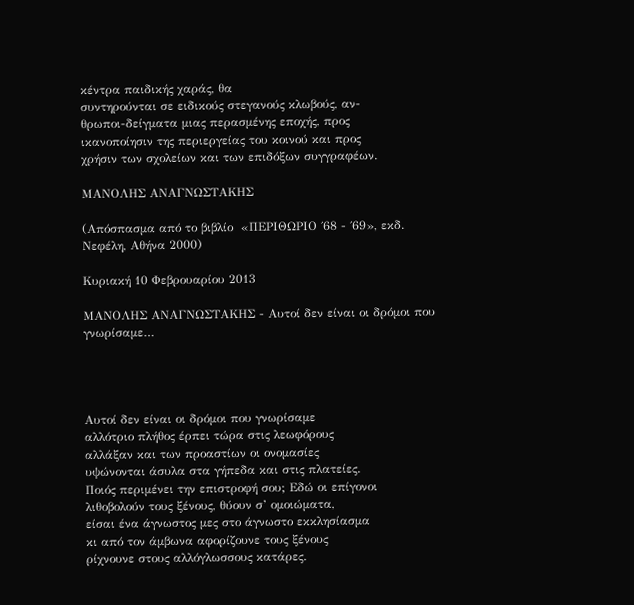κέντρα παιδικής χαράς, θα
συντηρούνται σε ειδικούς στεγανούς κλωβούς, αν-
θρωποι-δείγματα μιας περασμένης εποχής, προς
ικανοποίησιν της περιεργείας του κοινού και προς
χρήσιν των σχολείων και των επιδόξων συγγραφέων.

ΜΑΝΟΛΗΣ ΑΝΑΓΝΩΣΤΑΚΗΣ

(Απόσπασμα από το βιβλίο  «ΠΕΡΙΘΩΡΙΟ ΄68 - ΄69», εκδ. Νεφέλη, Αθήνα 2000)

Κυριακή 10 Φεβρουαρίου 2013

ΜΑΝΟΛΗΣ ΑΝΑΓΝΩΣΤΑΚΗΣ - Αυτοί δεν είναι οι δρόμοι που γνωρίσαμε…




Αυτοί δεν είναι οι δρόμοι που γνωρίσαμε
αλλότριο πλήθος έρπει τώρα στις λεωφόρους
αλλάξαν και των προαστίων οι ονομασίες
υψώνονται άσυλα στα γήπεδα και στις πλατείες.
Ποιός περιμένει την επιστροφή σου; Εδώ οι επίγονοι
λιθοβολούν τους ξένους, θύουν σ’ ομοιώματα,
είσαι ένα άγνωστος μες στο άγνωστο εκκλησίασμα
κι από τον άμβωνα αφορίζουνε τους ξένους
ρίχνουνε στους αλλόγλωσσους κατάρες.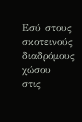Εσύ στους σκοτεινούς διαδρόμους χώσου
στις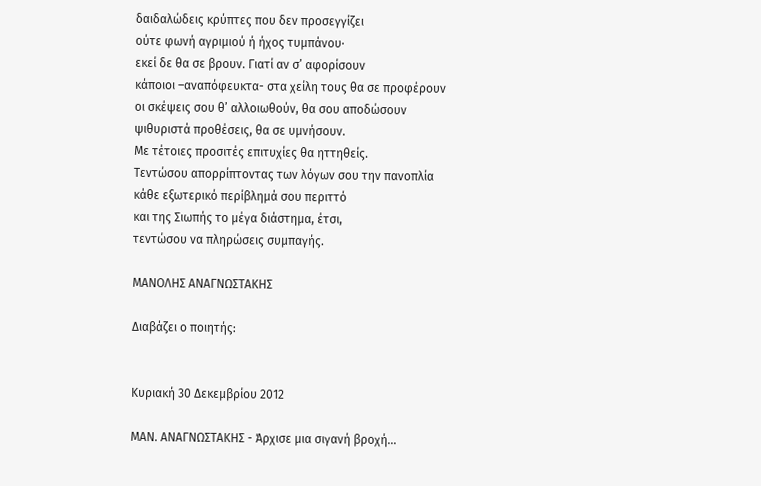δαιδαλώδεις κρύπτες που δεν προσεγγίζει
ούτε φωνή αγριμιού ή ήχος τυμπάνου·
εκεί δε θα σε βρουν. Γιατί αν σ’ αφορίσουν
κάποιοι –αναπόφευκτα- στα χείλη τους θα σε προφέρουν
οι σκέψεις σου θ’ αλλοιωθούν, θα σου αποδώσουν
ψιθυριστά προθέσεις, θα σε υμνήσουν.
Με τέτοιες προσιτές επιτυχίες θα ηττηθείς.
Τεντώσου απορρίπτοντας των λόγων σου την πανοπλία
κάθε εξωτερικό περίβλημά σου περιττό
και της Σιωπής το μέγα διάστημα, έτσι,
τεντώσου να πληρώσεις συμπαγής.

ΜΑΝΟΛΗΣ ΑΝΑΓΝΩΣΤΑΚΗΣ

Διαβάζει ο ποιητής:


Κυριακή 30 Δεκεμβρίου 2012

ΜΑΝ. ΑΝΑΓΝΩΣΤΑΚΗΣ - Άρχισε μια σιγανή βροχή…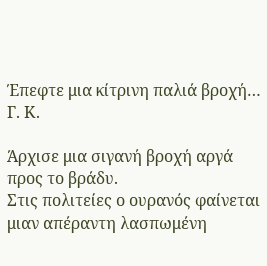Έπεφτε μια κίτρινη παλιά βροχή…
Γ. Κ.

Άρχισε μια σιγανή βροχή αργά προς το βράδυ.
Στις πολιτείες ο ουρανός φαίνεται μιαν απέραντη λασπωμένη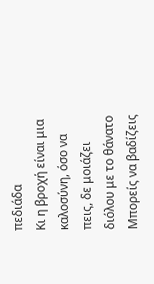πεδιάδα
Κι η βροχή είναι μια καλοσύνη, όσο να πεις, δε μοιάζει διόλου με το θάνατο Μπορείς να βαδίζεις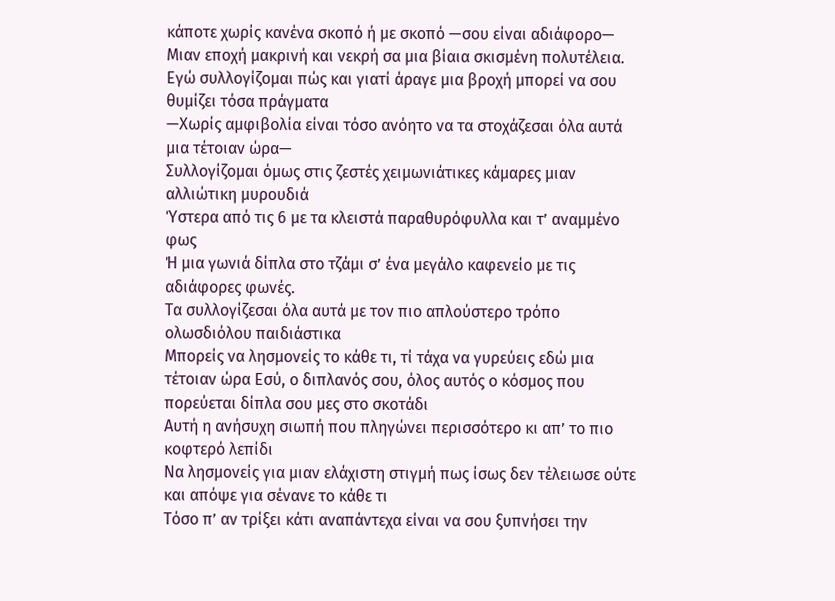κάποτε χωρίς κανένα σκοπό ή με σκοπό —σου είναι αδιάφορο—
Μιαν εποχή μακρινή και νεκρή σα μια βίαια σκισμένη πολυτέλεια.
Εγώ συλλογίζομαι πώς και γιατί άραγε μια βροχή μπορεί να σου θυμίζει τόσα πράγματα
—Χωρίς αμφιβολία είναι τόσο ανόητο να τα στοχάζεσαι όλα αυτά μια τέτοιαν ώρα—
Συλλογίζομαι όμως στις ζεστές χειμωνιάτικες κάμαρες μιαν αλλιώτικη μυρουδιά
Ύστερα από τις 6 με τα κλειστά παραθυρόφυλλα και τ’ αναμμένο φως
Ή μια γωνιά δίπλα στο τζάμι σ’ ένα μεγάλο καφενείο με τις αδιάφορες φωνές.
Τα συλλογίζεσαι όλα αυτά με τον πιο απλούστερο τρόπο ολωσδιόλου παιδιάστικα
Μπορείς να λησμονείς το κάθε τι, τί τάχα να γυρεύεις εδώ μια τέτοιαν ώρα Εσύ, ο διπλανός σου, όλος αυτός ο κόσμος που πορεύεται δίπλα σου μες στο σκοτάδι
Αυτή η ανήσυχη σιωπή που πληγώνει περισσότερο κι απ’ το πιο κοφτερό λεπίδι
Να λησμονείς για μιαν ελάχιστη στιγμή πως ίσως δεν τέλειωσε ούτε και απόψε για σένανε το κάθε τι
Τόσο π’ αν τρίξει κάτι αναπάντεχα είναι να σου ξυπνήσει την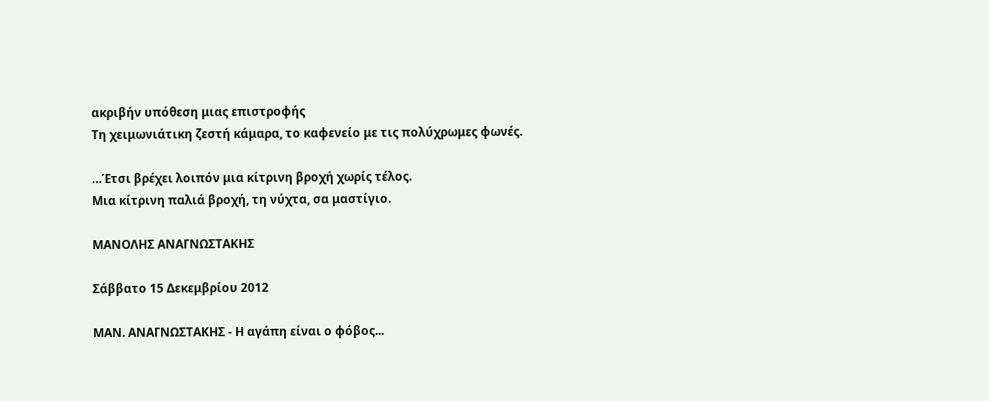ακριβήν υπόθεση μιας επιστροφής
Τη χειμωνιάτικη ζεστή κάμαρα, το καφενείο με τις πολύχρωμες φωνές.

…Έτσι βρέχει λοιπόν μια κίτρινη βροχή χωρίς τέλος.
Μια κίτρινη παλιά βροχή, τη νύχτα, σα μαστίγιο.

ΜΑΝΟΛΗΣ ΑΝΑΓΝΩΣΤΑΚΗΣ

Σάββατο 15 Δεκεμβρίου 2012

ΜΑΝ. ΑΝΑΓΝΩΣΤΑΚΗΣ - Η αγάπη είναι ο φόβος...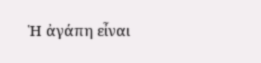Ἡ ἀγάπη εἶναι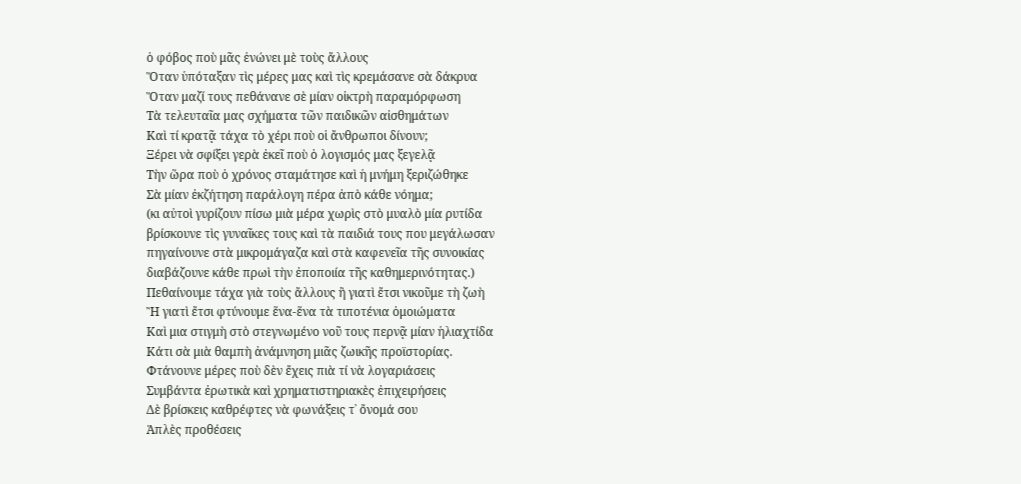ὁ φόβος ποὺ μᾶς ἑνώνει μὲ τοὺς ἄλλους
Ὅταν ὑπόταξαν τὶς μέρες μας καὶ τὶς κρεμάσανε σὰ δάκρυα
Ὅταν μαζί τους πεθάνανε σὲ μίαν οἰκτρὴ παραμόρφωση
Τὰ τελευταῖα μας σχήματα τῶν παιδικῶν αἰσθημάτων
Καὶ τί κρατᾷ τάχα τὸ χέρι ποὺ οἱ ἄνθρωποι δίνουν;
Ξέρει νὰ σφίξει γερὰ ἐκεῖ ποὺ ὁ λογισμός μας ξεγελᾷ
Τὴν ὥρα ποὺ ὁ χρόνος σταμάτησε καὶ ἡ μνήμη ξεριζώθηκε
Σὰ μίαν ἐκζήτηση παράλογη πέρα ἀπὸ κάθε νόημα;
(κι αὐτοὶ γυρίζουν πίσω μιὰ μέρα χωρὶς στὸ μυαλὸ μία ρυτίδα
βρίσκουνε τὶς γυναῖκες τους καὶ τὰ παιδιά τους που μεγάλωσαν
πηγαίνουνε στὰ μικρομάγαζα καὶ στὰ καφενεῖα τῆς συνοικίας
διαβάζουνε κάθε πρωὶ τὴν ἐποποιία τῆς καθημερινότητας.)
Πεθαίνουμε τάχα γιὰ τοὺς ἄλλους ἢ γιατὶ ἔτσι νικοῦμε τὴ ζωὴ
Ἢ γιατὶ ἔτσι φτύνουμε ἕνα-ἕνα τὰ τιποτένια ὁμοιώματα
Καὶ μια στιγμὴ στὸ στεγνωμένο νοῦ τους περνᾷ μίαν ἡλιαχτίδα
Κάτι σὰ μιὰ θαμπὴ ἀνάμνηση μιᾶς ζωικῆς προϊστορίας.
Φτάνουνε μέρες ποὺ δὲν ἔχεις πιὰ τί νὰ λογαριάσεις
Συμβάντα ἐρωτικὰ καὶ χρηματιστηριακὲς ἐπιχειρήσεις
Δὲ βρίσκεις καθρέφτες νὰ φωνάξεις τ᾿ ὄνομά σου
Ἁπλὲς προθέσεις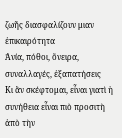ζωῆς διασφαλίζουν μιαν ἐπικαιρότητα
Ἀνία, πόθοι, ὄνειρα, συναλλαγές, ἐξαπατήσεις
Κι ἂν σκέφτομαι, εἶναι γιατὶ ἡ συνήθεια εἶναι πιὸ προσιτὴ ἀπὸ τὴν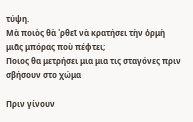τύψη.
Μὰ ποιὸς θὰ ῾ρθεῖ νὰ κρατήσει τὴν ὁρμὴ μιᾶς μπόρας ποὺ πέφτει;
Ποιος θα μετρήσει μια μια τις σταγόνες πριν σβήσουν στο χώμα

Πριν γίνουν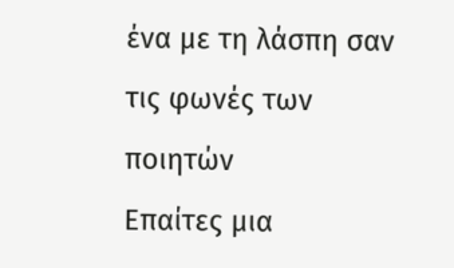ένα με τη λάσπη σαν τις φωνές των ποιητών
Επαίτες μια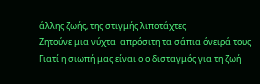άλλης ζωής, της στιγμής λιποτάχτες
Ζητούνε μια νύχτα  απρόσιτη τα σάπια όνειρά τους
Γιατί η σιωπή μας είναι ο ο δισταγμός για τη ζωή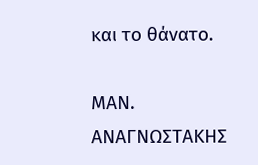και το θάνατο.

ΜΑΝ. ΑΝΑΓΝΩΣΤΑΚΗΣ